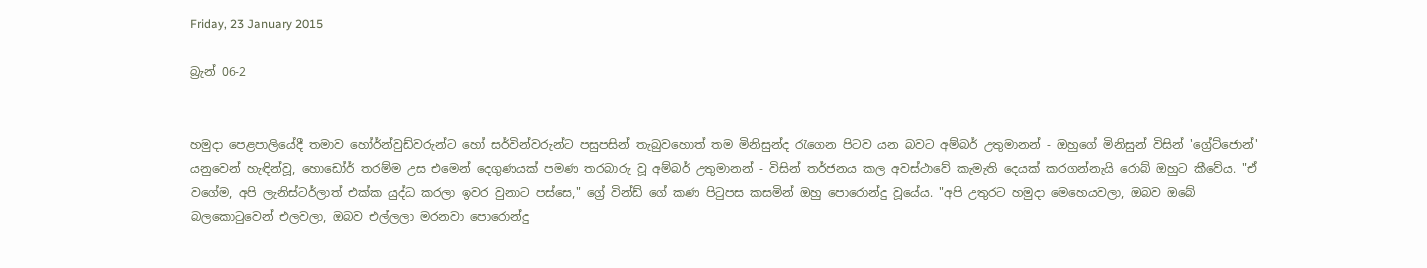Friday, 23 January 2015

බ්‍රැන් 06-2


හමුදා පෙළපාලියේදී තමාව හෝර්න්වුඩ්වරුන්ට හෝ සර්වින්වරුන්ට පසුපසින් තැබුවහොත් තම මිනිසුන්ද රැගෙන පිටව යන බවට අම්බර් උතුමානන් - ඔහුගේ මිනිසුන් විසින් 'ග්‍රේට්ජොන්' යනුවෙන් හැඳින්වූ, හොඩෝර් තරම්ම උස එමෙන් දෙගුණයක් පමණ තරබාරු වූ අම්බර් උතුමානන් - විසින් තර්ජනය කල අවස්ථාවේ කැමැති දෙයක් කරගන්නැයි රොබ් ඔහුට කීවේය‍. "ඒ වගේම, අපි ලැනිස්ටර්ලාත් එක්ක යුද්ධ කරලා ඉවර වුනාට පස්සෙ," ග්‍රේ වින්ඩ් ගේ කණ පිටුපස කසමින් ඔහු පොරොන්දු වූයේය‍. "අපි උතුරට හමුදා මෙහෙයවලා, ඔබව ඔබේ බලකොටුවෙන් එලවලා, ඔබව එල්ලලා මරනවා පොරොන්දු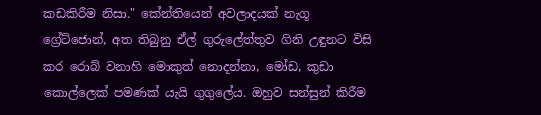කඩකිරීම නිසා." කේන්තියෙන් අවලාදයක් නැගූ ග්‍රේ‍ට්ජොන්, අත තිබුනු ඒල් ගුරුලේත්තුව ගිනි උඳුනට විසි කර රොබ් වනාහි මොකුත් නොදන්නා, මෝඩ, කුඩා කොල්ලෙක් පමණක් යැයි ගුගුලේය. ඔහුව සන්සුන් කිරීම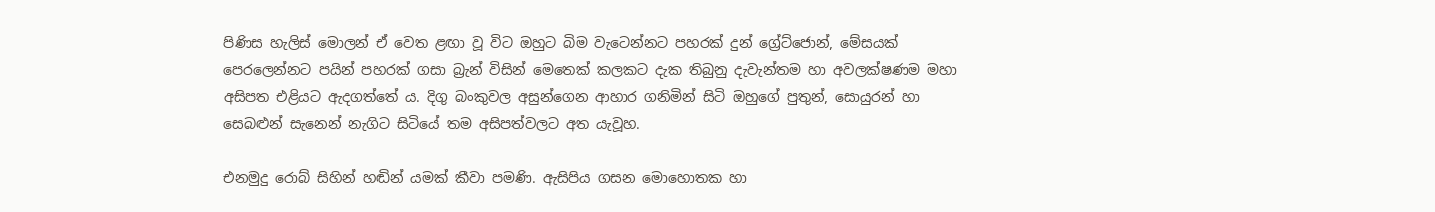පිණිස හැලිස් මොලන් ඒ වෙත ළඟා වූ විට ඔහුට බිම වැටෙන්නට පහරක් දුන් ග්‍රේට්ජොන්, මේසයක් පෙරලෙන්නට පයින් පහරක් ගසා බ්‍රැන් විසින් මෙතෙක් කලකට දැක තිබුනු දැවැන්තම හා අවලක්ෂණම මහා අසිපත එළියට ඇදගත්තේ ය. දිගු බංකුවල අසුන්ගෙන ආහාර ගනිමින් සිටි ඔහුගේ පුතුන්, සොයුරන් හා සෙබළුන් සැනෙන් නැගිට සිටියේ තම අසිපත්වලට අත යැවූහ.

එනමුදු රොබ් සිහින් හඬින් යමක් කීවා පමණි. ඇසිපිය ගසන මොහොතක හා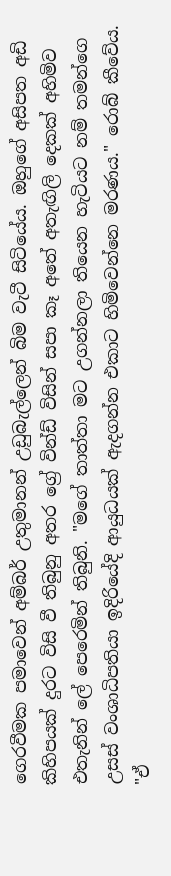ගෙරවීමක පමාවෙන් අම්බර් උතුමානන් උඩුබැල්ලෙන් බිම වැටී සිටියේය. ඔහුගේ අසිපත අඩි කිහිපයක් දුරට විසි වී තිබුනු අතර ග්‍රේ වින්ඩ් විසින් සපා කෑ අතේ අතැඟිලි දෙකක් අහිමිව එතැනින් ලේ පෙරෙමින් තිබුනි. "මගේ තාත්තා මට උගන්නලා තියෙන හැටියට නම් තමන්ගෙ උසස් වංශාධිපතියා ඉදිරියේදි ආයුධයක් ඇදගන්න එකාට හිමිවෙන්නෙ මරණය." රොබ් කීවේය. "ඒ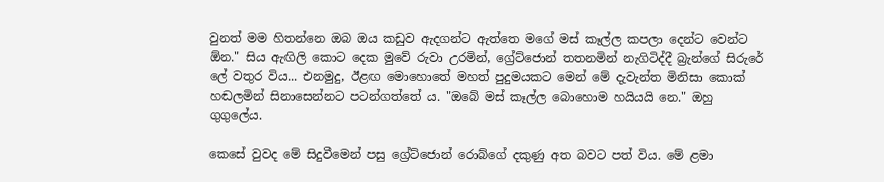වුනත් මම හිතන්නෙ ඔබ ඔය කඩුව ඇදගන්ට ඇත්තෙ මගේ මස් කෑල්ල කපලා දෙන්ට වෙන්ට ඕන." සිය ඇඟිලි කොට දෙක මුවේ රුවා උරමින්, ග්‍රේට්ජොන් තතනමින් නැගිටිද්දී බ්‍රැන්ගේ සිරුරේ ලේ වතුර විය... එනමුදු, ඊළඟ මොහොතේ මහත් පුදුමයකට මෙන් මේ දැවැන්ත මිනිසා කොක් හඬලමින් සිනාසෙන්නට පටන්ගත්තේ ය. "ඔබේ මස් කෑල්ල බොහොම හයියයි නෙ." ඔහු ගුගුලේය.

කෙසේ වුවද මේ සිදුවීමෙන් පසු ග්‍රේට්ජොන් රොබ්ගේ දකුණු අත බවට පත් විය. මේ ළමා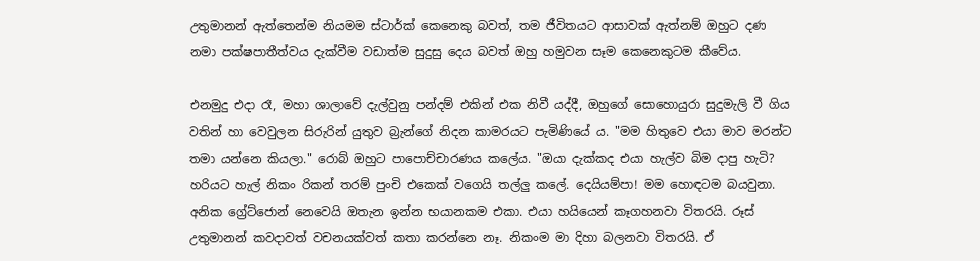උතුමානන් ඇත්තෙන්ම නියමම ස්ටාර්ක් කෙනෙකු බවත්, තම ජීවිතයට ආසාවක් ඇත්නම් ඔහුට දණ නමා පක්ෂපාතීත්වය දැක්වීම වඩාත්ම සුදුසු දෙය බවත් ඔහු හමුවන සෑම කෙනෙකුටම කීවේය.

එනමුදු එදා රෑ, මහා ශාලාවේ දැල්වුනු පන්දම් එකින් එක නිවී යද්දී, ඔහුගේ සොහොයුරා සුදුමැලි වී ගිය වතින් හා වෙවුලන සිරුරින් යුතුව බ්‍රැන්ගේ නිදන කාමරයට පැමිණියේ ය. "මම හිතුවෙ එයා මාව මරන්ට තමා යන්නෙ කියලා." රොබ් ඔහුට පාපොච්චාරණය කලේය. "ඔයා දැක්කද එයා හැල්ව බිම දාපු හැටි? හරියට හැල් නිකං රිකන් තරම් පුංචි එකෙක් වගෙයි තල්ලු කලේ. දෙයියම්පා! මම හොඳටම බයවුනා. අනික ග්‍රේට්ජොන් නෙවෙයි ඔතැන ඉන්න භයානකම එකා. එයා හයියෙන් කෑගහනවා විතරයි. රූස් උතුමානන් කවදාවත් වචනයක්වත් කතා කරන්නෙ නෑ. නිකංම මා දිහා බලනවා විතරයි. ඒ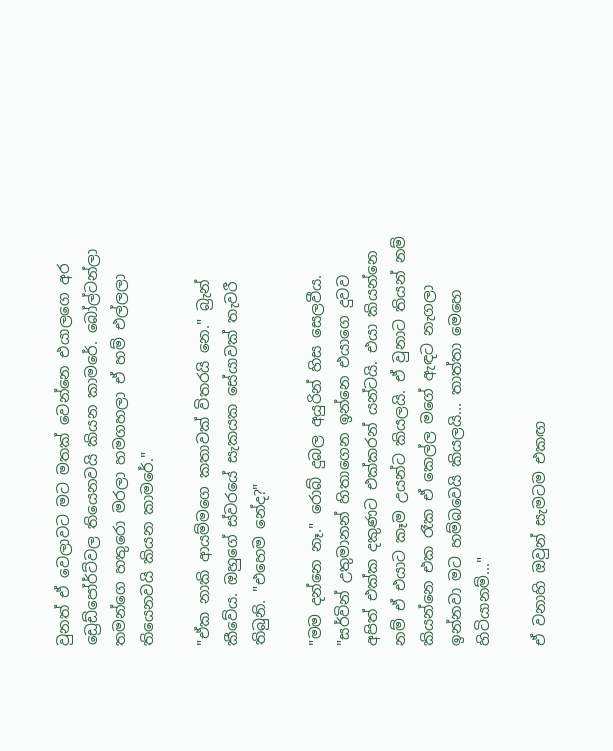වුනත් ඒ වෙලාවට මට මතක් වෙන්නෙ එයාලගෙ අර ඩ්‍රෙඩ්පෝර්ට්වල තියෙනවයි කියන කාමරේ. බෝල්ටන්ලා තමන්ගෙ හතුරො මරලා හමගහලා ඒ හම් එල්ලලා තියෙනවයි කියන කාමරේ."

"ඒක නාකි ආයම්මගෙ කතාවක් විතරයි නෙ." බ්‍රැන් කීවේය. ඔහුගේ ස්වරයේ සැකයක සේයාවක් තැවරී තිබුනි. "එහෙම නේද?"

"මම දන්නෙ නෑ." රොබ් දුබල අයුරින් හිස සෙලවීය. "සර්වින් උතුමානන් හිතාගෙන ඉන්නෙ එයාගෙ දුවව අපිත් එක්ක දකුණට එක්කරන් යන්ටයි. එයා කියන්නෙ නම් ඒ එයාට කෑම උයන්ට කියලයි. ඒ වුනාට තියන් නම් කියන්නෙ එක රෑක ඒ කෙල්ල මගේ ඇඳට නැගලා ඉන්නවා මට හම්බවෙයි කියලයි... තාත්තා මෙහෙ හිටියානම්..."

ඒ වනාහි ඔවුන් සැමටම එකඟ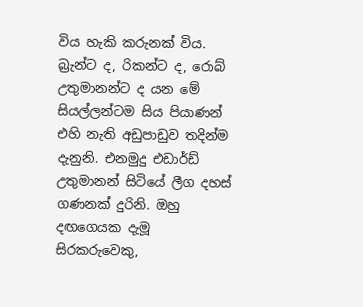විය හැකි කරුනක් විය. බ්‍රැන්ට ද, රිකන්ට ද, රොබ් උතුමානන්ට ද යන මේ සියල්ලන්ටම සිය පියාණන් එහි නැති අඩුපාඩුව තදින්ම දැනුනි. එනමුදු එඩාර්ඩ් උතුමානන් සිටියේ ලීග දහස් ගණනක් දුරිනි. ඔහු දඟගෙයක දැමූ සිරකරුවෙකු,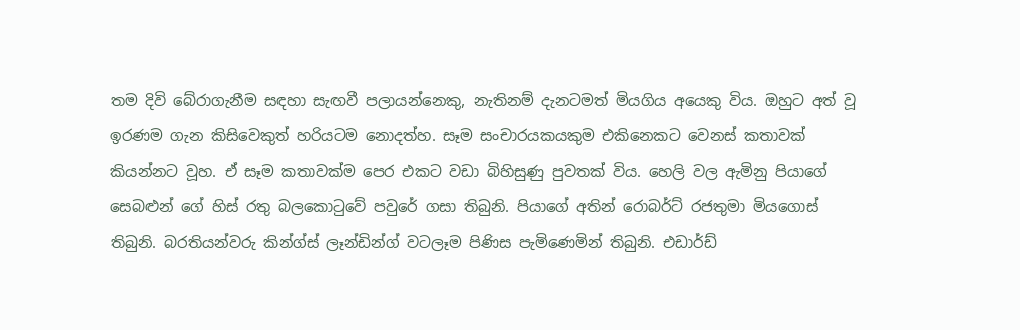තම දිවි බේරාගැනීම සඳහා සැඟවී පලායන්නෙකු, නැතිනම් දැනටමත් මියගිය අයෙකු විය. ඔහුට අත් වූ ඉරණම ගැන කිසිවෙකුත් හරියටම නොදත්හ. සෑම සංචාරයකයකුම එකිනෙකට වෙනස් කතාවක් කියන්නට වූහ. ඒ සෑම කතාවක්ම පෙර එකට වඩා බිහිසුණු පුවතක් විය. හෙලි වල ඇමිනු පියාගේ සෙබළුන්‍ ගේ හිස් රතු බලකොටුවේ පවුරේ ගසා තිබුනි. පියාගේ අතින් රොබර්ට් රජතුමා මියගොස් තිබුනි. බරතියන්වරු කින්ග්ස් ලෑන්ඩින්ග් වටලෑම පිණිස පැමිණෙමින් තිබුනි. එඩාර්ඩ්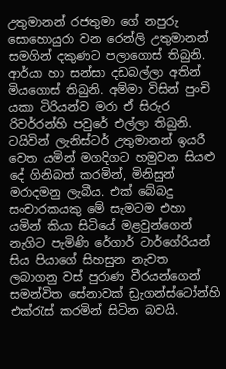උතුමානන් රජතුමා ගේ නපුරු සොහොයුරා වන රෙන්ලි උතුමානන් සමගින් දකුණට පලාගොස් තිබුනි. ආර්යා හා සන්සා දඩබල්ලා අතින් මියගොස් තිබුනි. අම්මා විසින් පුංචි යකා ටිරියන්ව මරා ඒ සිරුර රිවර්රන්හි පවුරේ එල්ලා තිබුනි. ටයිවින් ලැනිස්ටර් උතුමානන් ඉයරී වෙත යමින් මගදිගට හමුවන සියළු දේ ගිනිබත් කරමින්, මිනිසුන් මරාදමනු ලැබීය. එක් බේබදු සංචාරකයකු මේ සැමටම එහා යමින් කියා සිටියේ මළවුන්ගෙන් නැගිට පැමිණි රේගාර් ටාර්ගේරියන් සිය පියාගේ සිහසුන නැවත ලබාගනු වස් පුරාණ වීරයන්ගෙන් සමන්විත සේනාවක් ඩ්‍රැගන්ස්ටෝන්හි එක්රැස් කරමින් සිටින බවයි.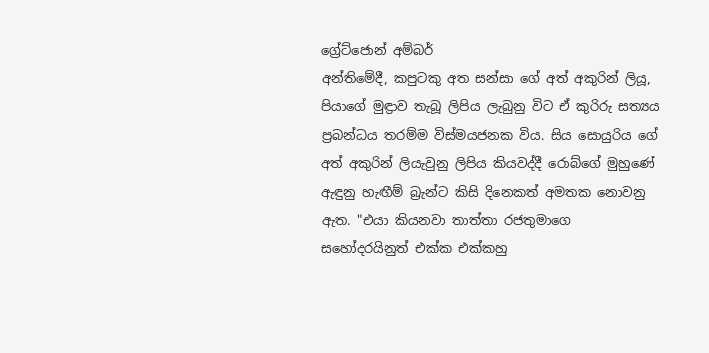ග්‍රේට්ජොන් අම්බර්
අන්තිමේදී, කපුටකු අත සන්සා ගේ අත් අකුරින් ලියූ, පියාගේ මුඳ්‍රාව තැබූ ලිපිය ලැබුනු විට ඒ කුරිරු සත්‍යය ප්‍රබන්ධය තරම්ම විස්මයජනක විය. සිය සොයුරිය ගේ අත් අකුරින් ලියැවුනු ලිපිය කියවද්දී රොබ්ගේ මුහුණේ ඇඳුනු හැඟීම් බ්‍රැන්ට කිසි දිනෙකත් අමතක නොවනු ඇත. "එයා කියනවා තාත්තා රජතුමාගෙ සහෝදරයිනුත් එක්ක එක්කහු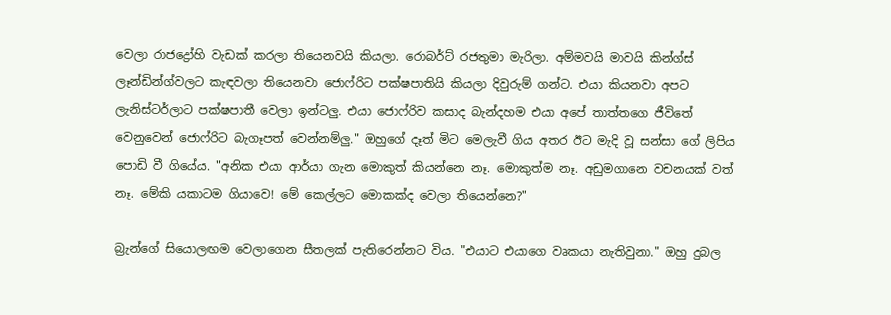වෙලා රාජද්‍රෝහි වැඩක් කරලා තියෙනවයි කියලා. රොබර්ට් රජතුමා මැරිලා. අම්මවයි මාවයි කින්ග්ස් ලෑන්ඩින්ග්වලට කැඳවලා තියෙනවා ජොෆ්රිට පක්ෂපාතියි කියලා දිවුරුම් ගන්ට. එයා කියනවා අපට ලැනිස්ටර්ලාට පක්ෂපාතී වෙලා ඉන්ටලු. එයා ජොෆ්රිව කසාද බැන්දහම එයා අපේ තාත්තගෙ ජීවිතේ වෙනුවෙන් ජො‍ෆ්රිට බැගෑපත් වෙන්නම්ලු." ඔහුගේ දෑත් මිට මෙලැවී ගිය අතර ඊට මැදි වූ සන්සා ගේ ලිපිය පොඩි වී ගියේය. "අනික එයා ආර්යා ගැන මොකුත් කියන්නෙ නෑ. මොකුත්ම නෑ. අඩුමගානෙ වචනයක් වත් නෑ. මේකි යකාටම ගියාවෙ! මේ කෙල්ලට මොකක්ද වෙලා තියෙන්නෙ?"

බ්‍රැන්ගේ සියොලඟම වෙලාගෙන සීතලක් පැතිරෙන්නට විය. "එයාට එයාගෙ වෘකයා නැතිවුනා." ඔහු දුබල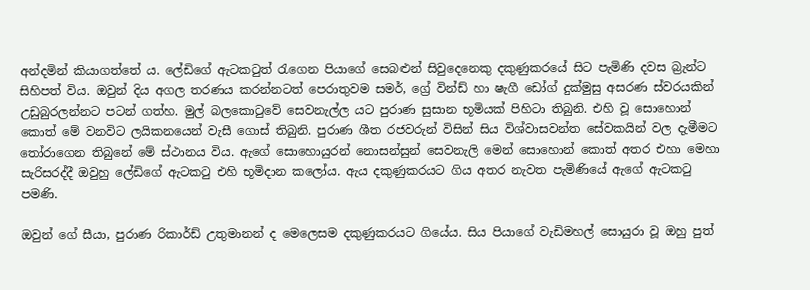අන්දමින් කියාගත්තේ ය‍. ලේඩිගේ ඇටකටුත් රැගෙන පියාගේ සෙබළුන් සිවුදෙනෙකු දකුණුකරයේ සිට පැමිණි දවස බ්‍රැන්ට සිහිපත් විය. ඔවුන් දිය අගල තරණය කරන්නටත් පෙරාතුවම සමර්, ග්‍රේ වින්ඩ් හා ෂැගී ඩෝග් දුක්මුසු අසරණ ස්වරයකින් උඩුබුරලන්නට පටන් ගත්හ. මුල් බලකොටුවේ සෙවනැල්ල යට පුරාණ සුසාන භූමියක් පිහිටා තිබුනි. එහි වූ සොහොන් කොත් මේ වනවිට ලයිකනයෙන් වැසී ගොස් තිබුනි. පුරාණ ශීත රජවරුන් විසින් සිය විශ්වාසවන්ත සේවකයින් වල දැමීමට තෝරාගෙන තිබුනේ මේ ස්ථානය විය. ඇගේ සොහොයුරන් නොසන්සුන් සෙවනැලි මෙන් සොහොන් කොත් අතර එහා මෙහා සැරිසරද්දී ඔවුහු ලේඩිගේ ඇටකටු එහි භූමිදාන කලෝය. ඇය දකුණුකරයට ගිය අතර නැවත පැමිණියේ ඇගේ ඇටකටු පමණි.

ඔවුන් ගේ සීයා, පුරාණ රිකාර්ඩ් උතුමානන් ද මෙලෙසම දකුණුකරයට ගියේය. සිය පියාගේ වැඩිමහල් සොයුරා වූ ඔහු පුත්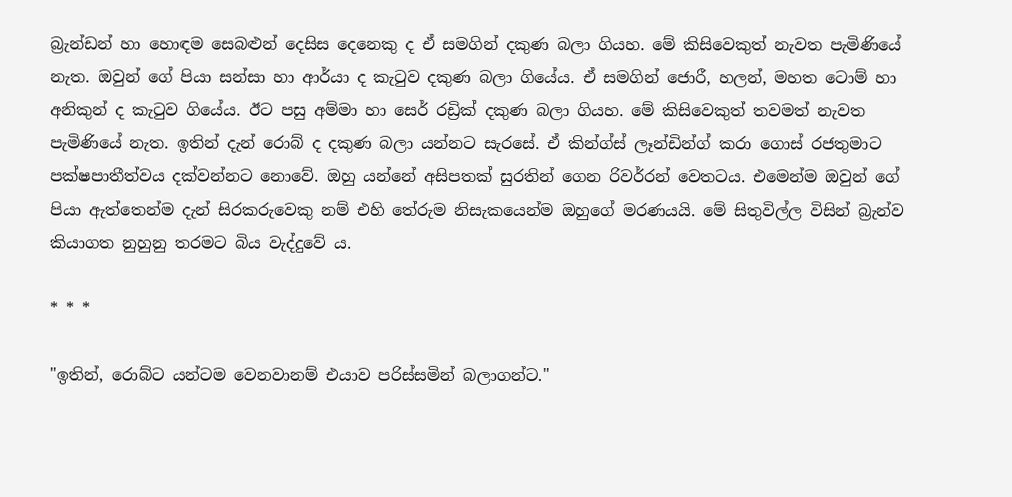බ්‍රැන්ඩන් හා හොඳම සෙබළුන් දෙසිස දෙනෙකු ද ඒ සමගින් දකුණ බලා ගියහ. මේ කිසිවෙකුත් නැවත පැමිණියේ නැත. ඔවුන් ගේ පියා සන්සා හා ආර්යා ද කැටුව දකුණ බලා ගියේය. ඒ සමගින් ජොරී, හලන්, මහත ටොම් හා අනිකුන් ද කැටුව ගියේය. ඊට පසු අම්මා හා සෙර් රඩ්‍රික් දකුණ බලා ගියහ. මේ කිසිවෙකුත් තවමත් නැවත පැමිණියේ නැත. ඉතින් දැන් රොබ් ද දකුණ බලා යන්නට සැරසේ. ඒ කින්ග්ස් ලෑන්ඩින්ග් කරා ගොස් රජතුමාට පක්ෂපාතීත්වය දක්වන්නට නොවේ. ඔහු යන්නේ අසිපතක් සුරතින් ගෙන රිවර්රන් වෙතටය. එමෙන්ම ඔවුන් ගේ පියා ඇත්තෙන්ම දැන් සිරකරුවෙකු නම් එහි තේරුම නිසැකයෙන්ම ඔහුගේ මරණයයි. මේ සිතුවිල්ල විසින් බ්‍රැන්ව කියාගත නුහුනු තරමට බිය වැද්දුවේ ය.

* * *

"ඉතින්, රොබ්ට යන්ටම වෙනවානම් එයාව පරිස්සමින් බලාගන්ට."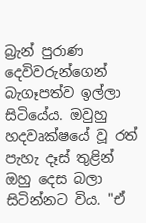බ්‍රැන් පුරාණ දෙවිවරුන්ගෙන් බැගෑපත්ව ඉල්ලා සිටියේය. ඔවුහු හදවෘක්ෂයේ වූ රත් පැහැ දෑස් තුළින් ඔහු දෙස බලා සිටින්නට විය. "ඒ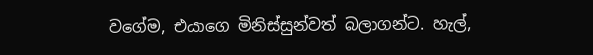වගේම, එයාගෙ මිනිස්සුන්වත් බලාගන්ට. හැල්,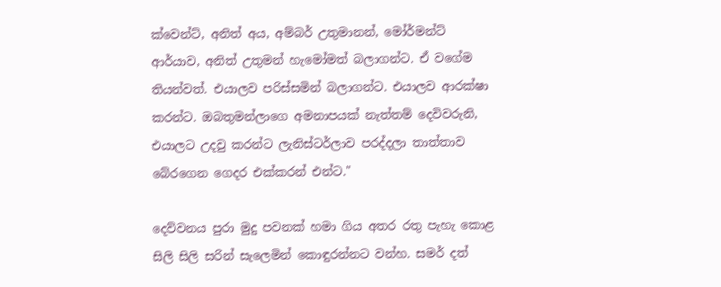ක්වෙන්ට්, අනිත් අය, අම්බර් උතුමානන්, මෝර්මන්ට් ආර්යාව, අනිත් උතුමන් හැමෝමත් බලාගන්ට. ඒ වගේම තියන්වත්. එයාලව පරිස්සමින් බලාගන්ට. එයාලව ආරක්ෂා කරන්ට. ඔබතුමන්ලාගෙ අමනාපයක් නැත්තම් දෙවිවරුනි, එයාලට උදවු කරන්ට ලැනිස්ටර්ලාව පරද්දලා තාත්තාව බේරගෙන ගෙදර එක්කරන් එන්ට."

දෙව්වනය පුරා මුදු පවනක් හමා ගිය අතර රතු පැහැ කොළ සිලි සිලි සරින් සැලෙමින් කොඳුරන්නට වන්හ. සමර් දත්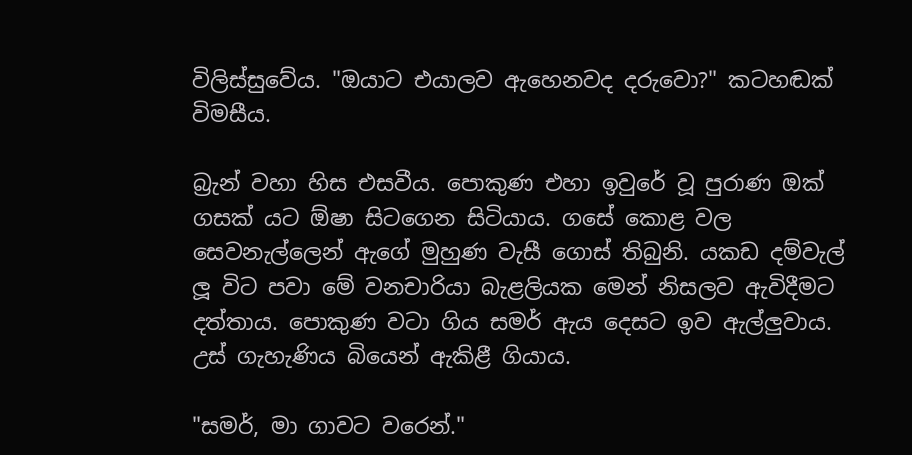විලිස්සුවේය. "ඔයාට එයාලව ඇහෙනවද දරුවො?" කටහඬක් විමසීය.

බ්‍රැන් වහා හිස එසවීය. පොකුණ එහා ඉවුරේ වූ පුරාණ ඔක් ගසක් යට ඕෂා සිටගෙන සිටියාය. ගසේ කොළ වල සෙවනැල්ලෙන් ඇගේ මුහුණ වැසී ගොස් තිබුනි. යකඩ දම්වැල් ලූ විට පවා මේ වනචාරියා බැළලියක මෙන් නිසලව ඇවිදීමට දත්තාය. පොකුණ වටා ගිය සමර් ඇය දෙසට ඉව ඇල්ලුවාය. උස් ගැහැණිය බියෙන් ඇකිළී ගියාය.

"සමර්, මා ගාවට වරෙන්."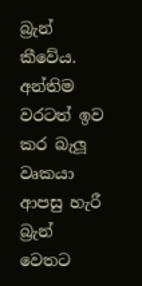බ්‍රැන් කීවේය. අන්තිම වරටත් ඉව කර බැලූ වෘකයා ආපසු හැරී බ්‍රැන් වෙතට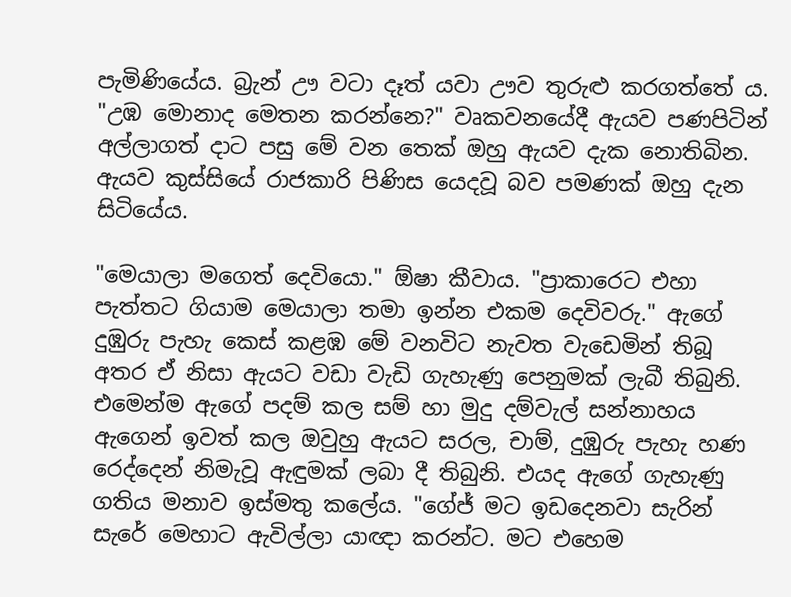පැමිණියේය. බ්‍රැන් ඌ වටා දෑත් යවා ඌව තුරුළු කරගත්තේ ය. "උඹ මොනාද මෙතන කරන්නෙ?" වෘකවනයේදී ඇයව පණපිටින් අල්ලාගත් දාට පසු මේ වන තෙක් ඔහු ඇයව දැක නොතිබින. ඇයව කුස්සියේ රාජකාරි පිණිස යෙදවූ බව පමණක් ඔහු දැන සිටියේය.

"මෙයාලා මගෙත් දෙවියො." ඕෂා කීවාය. "ප්‍රාකාරෙට එහා පැත්තට ගියාම මෙයාලා තමා ඉන්න එකම දෙවිවරු." ඇගේ දුඹුරු පැහැ කෙස් කළඹ මේ වනවිට නැවත වැඩෙමින් තිබූ අතර ඒ නිසා ඇ‍යට වඩා වැඩි ගැහැණු පෙනුමක් ලැබී තිබුනි. එමෙන්ම ඇගේ පදම් කල සම් හා මුදු දම්වැල් සන්නාහය ඇගෙන් ඉවත් කල ඔවුහු ඇයට සරල, චාම්, දුඹුරු පැහැ හණ රෙද්දෙන් නිමැවූ ඇඳුමක් ලබා දී තිබුනි. එයද ඇගේ ගැහැණු ගතිය මනාව ඉස්මතු කලේය. "ගේජ් මට ඉඩදෙනවා සැරින් සැරේ මෙහාට ඇවිල්ලා යාඥා කරන්ට. මට එහෙම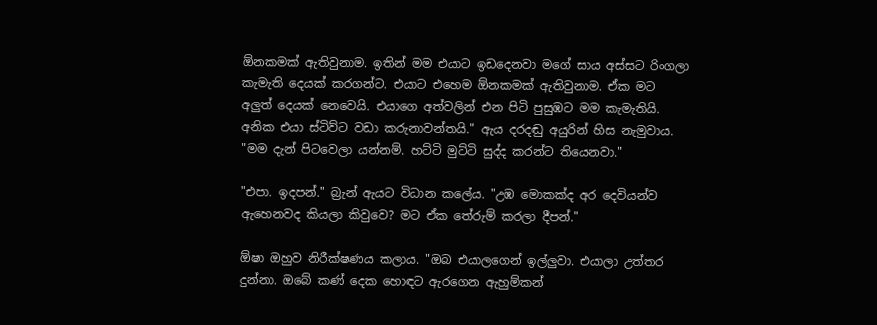ඕනකමක් ඇතිවුනාම. ඉතින් මම එයාට ඉඩදෙනවා මගේ සාය අස්සට රිංගලා කැමැති දෙයක් කරගන්ට. එයාට එහෙම ඕනකමක් ඇතිවුනාම. ඒක මට අලුත් දෙයක් නෙවෙයි. එයාගෙ අත්වලින් එන පිටි පුසුඹට මම කැමැතියි. අනික එයා ස්ටිව්ට වඩා කරුනාවන්තයි." ඇය දරදඬු අයුරින් හිස නැමුවාය. "මම දැන් පිටවෙලා යන්නම්. හට්ටි මුට්ටි සුද්ද කරන්ට තියෙනවා."

"එපා. ඉදපන්." බ්‍රැන් ඇයට විධාන කලේය. "උඹ මොකක්ද අර දෙවියන්ව ඇහෙනවද කියලා කිවුවෙ? මට ඒක තේරුම් කරලා දීපන්."

ඕෂා ඔහුව නිරීක්ෂණය කලාය. "ඔබ එයාලගෙන් ඉල්ලුවා. එයාලා උත්තර දුන්නා. ඔබේ කණ් දෙක හොඳට ඇරගෙන ඇහුම්කන්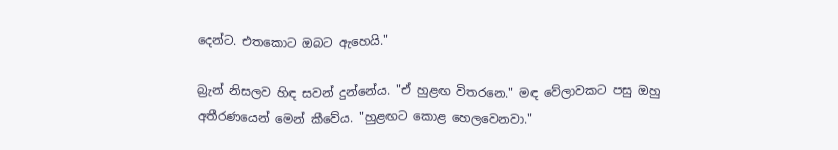දෙන්ට. එතකොට ඔබට ඇහෙයි."

බ්‍රැන් නිසලව හිඳ සවන් දුන්නේය. "ඒ හුළඟ විතරනෙ." මඳ වේලාවකට පසු ඔහු අතීරණයෙන් මෙන් කීවේය. "හුළඟට ‍කොළ හෙලවෙනවා."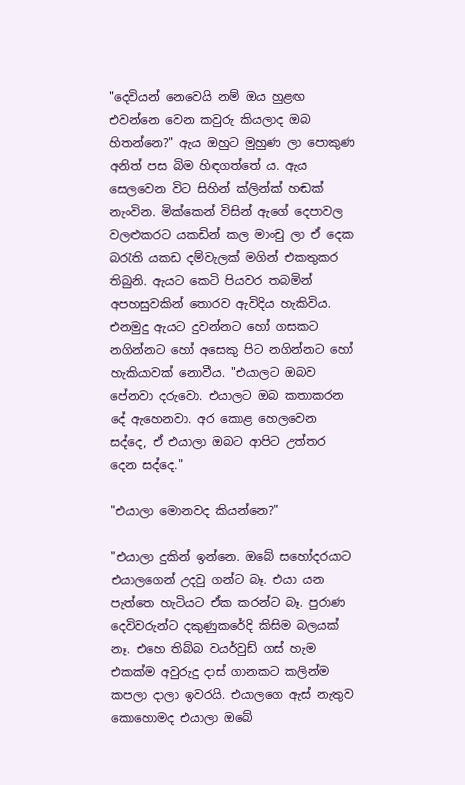"දෙවියන් නෙවෙයි නම් ඔය හුළඟ එවන්නෙ වෙන කවුරු කියලාද ඔබ හිතන්නෙ?" ඇය ඔහුට මුහුණ ලා පොකුණ අනිත් පස බිම හිඳගත්තේ ය. ඇය සෙලවෙන විට සිහින් ක්ලින්ක් හඬක් නැංවින. මික්කෙන් විසින් ඇගේ දෙපාවල වලළුකරට යකඩින් කල මාංචු ලා ඒ දෙක බරැති යකඩ දම්වැලක් මගින් එකතුකර තිබුනි. ඇයට කෙටි පියවර තබමින් අපහසුවකින් තොරව ඇවිදිය හැකිවිය. එනමුදු ඇයට දුවන්නට හෝ ගසකට නගින්නට හෝ අසෙකු පිට නගින්නට හෝ හැකියාවක් නොවීය. "එයාලට ඔබව පේනවා දරුවො. එයාලට ඔබ කතාකරන දේ ඇහෙනවා. අර කොළ හෙලවෙන සද්දෙ, ඒ එයාලා ඔබට ආපිට උත්තර දෙන සද්දෙ."

"එයාලා මොනවද කියන්නෙ?"

"එයාලා දුකින් ඉන්නෙ. ඔබේ ස‍හෝදරයාට එයාලගෙන් උදවු ගන්ට බෑ. එයා යන පැත්තෙ හැටියට ඒක කරන්ට බෑ. පුරාණ දෙවිවරුන්ට දකුණුකරේදි කිසිම බලයක් නෑ. එහෙ තිබ්බ වයර්වුඩ් ගස් හැම එකක්ම අවුරුදු දාස් ගානකට කලින්ම කපලා දාලා ඉවරයි. එයාලගෙ ඇස් නැතුව කොහොමද එයාලා ඔබේ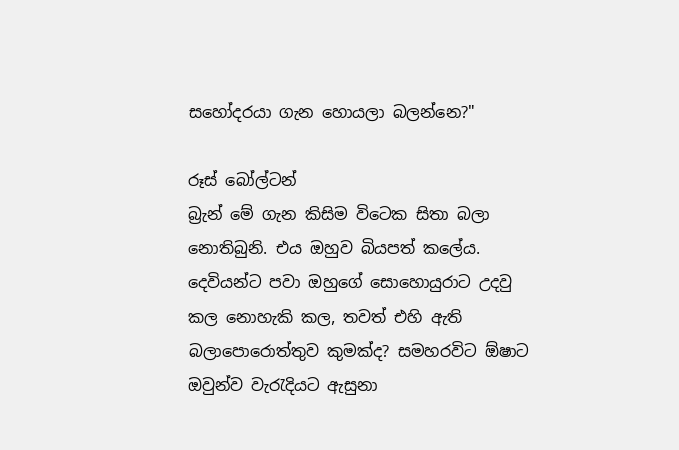සහෝදරයා ගැන හොයලා බලන්නෙ?"

රූස් බෝල්ටන්
බ්‍රැන් මේ ගැන කිසිම විටෙක සිතා බලා නොතිබුනි. එය ඔහුව බියපත් කලේය. දෙවියන්ට පවා ඔහුගේ සොහොයුරාට උදවු කල නොහැකි කල, තවත් එහි ඇති බලාපොරොත්තුව කුමක්ද? සමහරවිට ඕෂාට ඔවුන්ව වැරැදියට ඇසුනා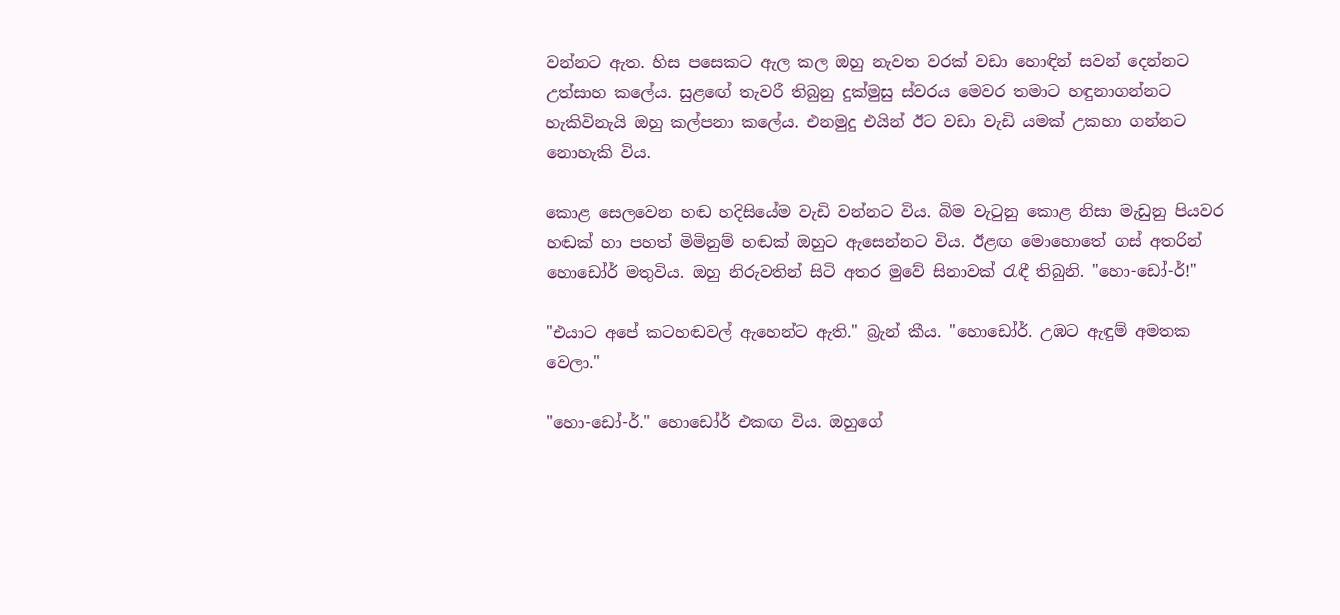වන්නට ඇත. හිස පසෙකට ඇල කල ඔහු නැවත වරක් වඩා හොඳින් සවන් දෙන්නට උත්සාහ කලේය. සුළඟේ තැවරී තිබුනු දුක්මුසු ස්වරය මෙවර තමාට හඳුනාගන්නට හැකිවිනැයි ඔහු කල්පනා කලේය. එනමුදු එයින් ඊට වඩා වැඩි යමක් උකහා ගන්නට නොහැකි විය.

කොළ සෙලවෙන හඬ හදිසියේම වැඩි වන්නට විය. බිම වැටුනු කොළ නිසා මැඩුනු පියවර හඬක් හා පහත් මිමිනුම් හඬක් ඔහුට ඇසෙන්නට විය. ඊළඟ මොහොතේ ගස් අතරින් හොඩෝර් මතුවිය. ඔහු නිරුවතින් සිටි අතර මුවේ සිනාවක් රැඳී තිබුනි. "හො-ඩෝ-ර්!"

"එයාට අපේ කටහඬවල් ඇහෙන්ට ඇති." බ්‍රැන් කීය. "හොඩෝර්. උඹට ඇඳුම් අමතක වෙලා."

"හො-ඩෝ-ර්." හොඩෝර් එකඟ විය. ඔහුගේ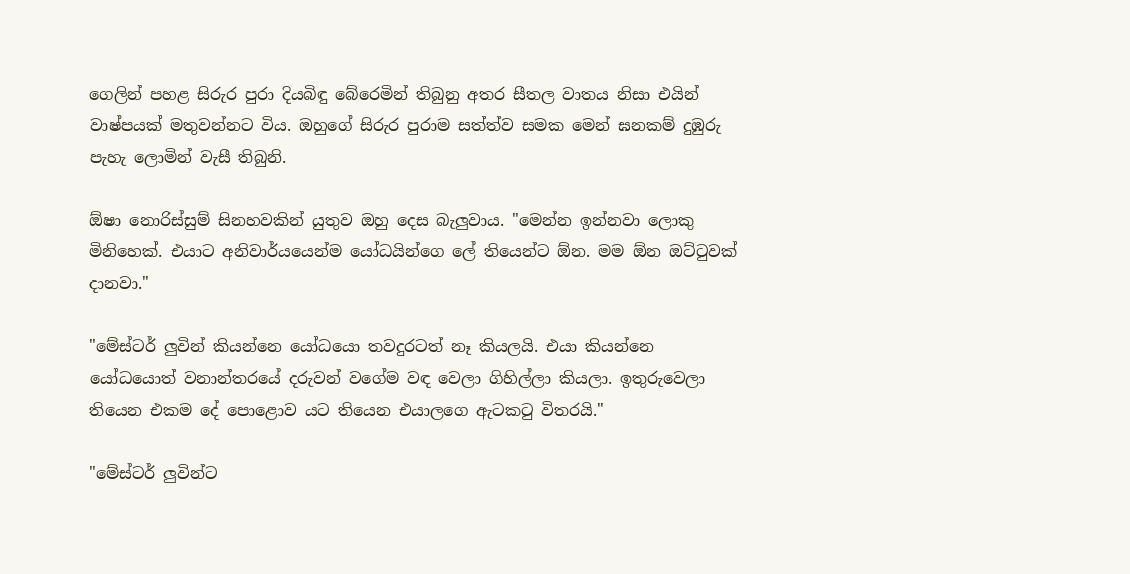ගෙලින් පහළ සිරුර පුරා දියබිඳු බේරෙමින් තිබුනු අතර සීතල වාතය නිසා එයින් වාෂ්පයක් මතුවන්නට විය. ඔහුගේ සිරුර පුරාම සත්ත්ව සමක මෙන් ඝනකම් දුඹුරු පැහැ ලොමින් වැසී තිබුනි.

ඕෂා නොරිස්සුම් සිනහවකින් යුතුව ඔහු දෙස බැලුවාය. "මෙන්න ඉන්නවා ලොකු මිනිහෙක්. එයාට අනිවාර්යයෙන්ම යෝධයින්ගෙ ලේ තියෙන්ට ඕන. මම ඕන ඔට්ටුවක් දානවා."

"මේස්ටර් ලුවින් කියන්නෙ යෝධයො තවදුරටත් නෑ කියලයි. එයා කියන්නෙ යෝධයොත් වනාන්තරයේ දරුවන් වගේම වඳ වෙලා ගිහිල්ලා කියලා. ඉතුරුවෙලා තියෙන එකම දේ පොළොව යට තියෙන එයාලගෙ ඇටකටු විතරයි‍."

"මේස්ටර් ලුවින්ට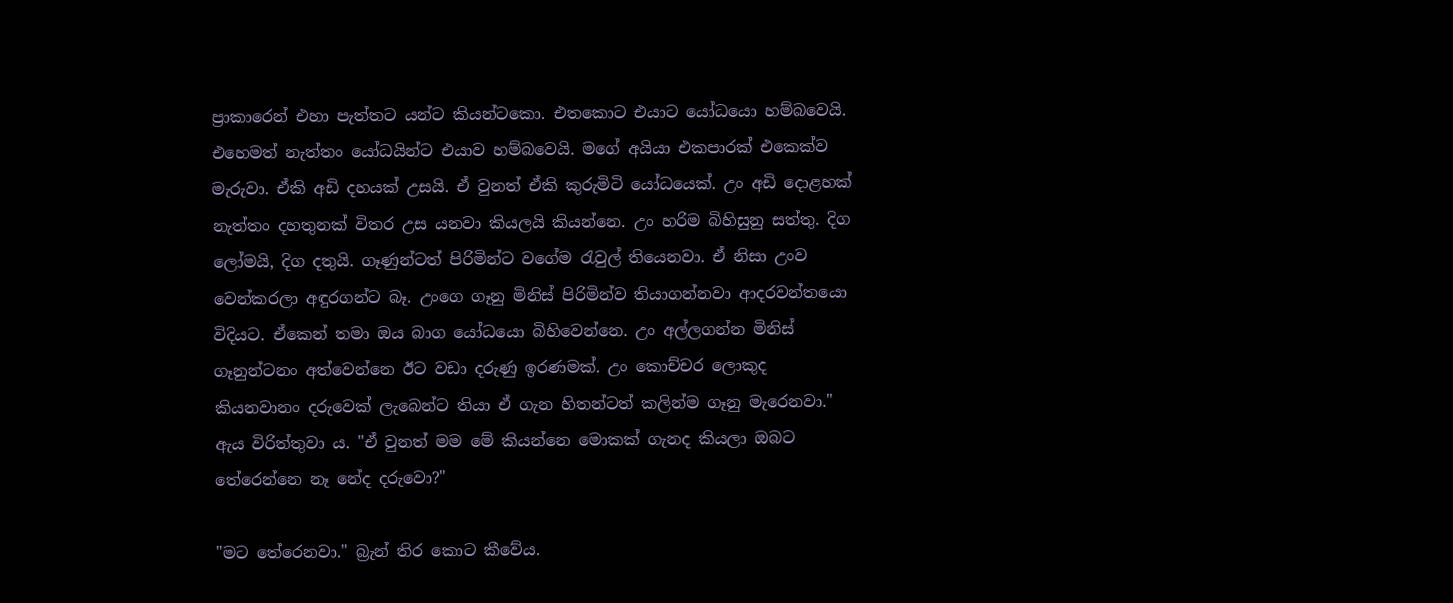ප්‍රාකාරෙන් එහා පැත්තට යන්ට කියන්ටකො. එතකොට එයාට යෝධයො හම්බවෙයි. එහෙමත් නැත්තං යෝධයින්ට එයාව හම්බවෙයි. මගේ අයියා එකපාරක් එකෙක්ව මැරුවා. ඒකි අඩි දහයක් උසයි. ඒ වුනත් ඒකි කුරුමිටි යෝධයෙක්. උං අඩි දොළහක් නැත්තං දහතුනක් විතර උස යනවා කියලයි කියන්නෙ. උං හරිම බිහිසුනු සත්තු. දිග ලෝමයි, දිග දතුයි. ගෑණුන්ටත් පිරිමින්ට වගේම රැවුල් තියෙනවා. ඒ නිසා උංව වෙන්කරලා අඳුරගන්ට බෑ. උංගෙ ගෑනු මිනිස් පිරිමින්ව තියාගන්නවා ආදරවන්තයො විදියට. ඒකෙන් තමා ඔය බාග යෝධයො බිහිවෙන්නෙ. උං අල්ලගන්න මිනිස් ගෑනුන්ටනං අත්වෙන්නෙ ඊට වඩා දරුණු ඉරණමක්. උං කොච්චර ලොකුද කියනවානං දරුවෙක් ලැබෙන්ට තියා ඒ ගැන හිතන්ටත් කලින්ම ගෑනු මැරෙනවා." ඇය විරිත්තුවා ය. "ඒ වුනත් මම මේ කියන්නෙ මොකක් ගැනද කියලා ඔබට තේරෙන්නෙ නෑ නේද දරුවො?"

"මට තේරෙනවා." බ්‍රැන් තිර කොට කීවේය.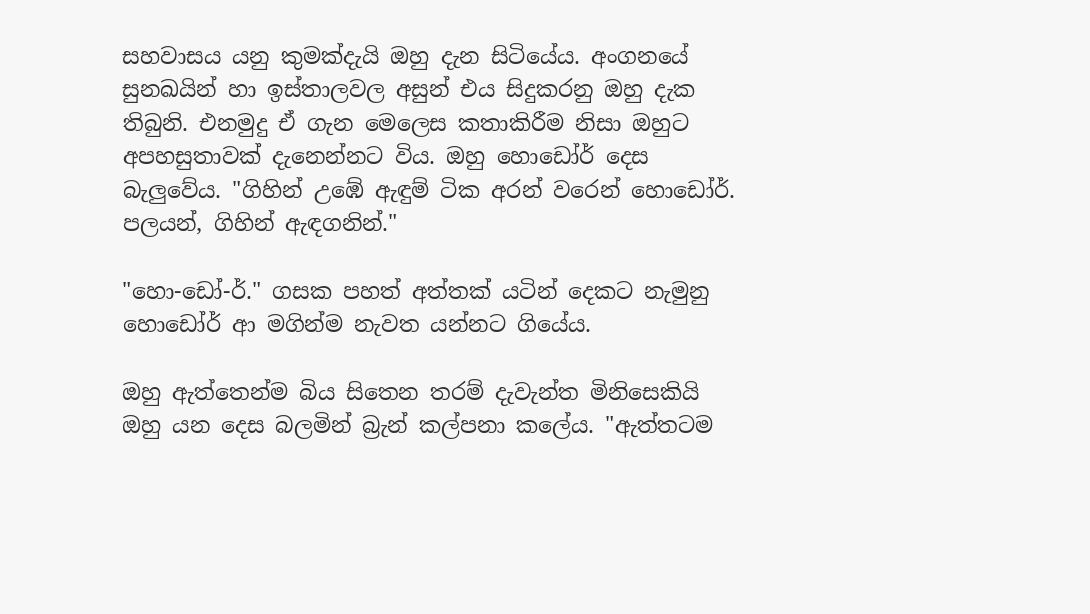සහවාසය යනු කුමක්දැයි ඔහු දැන සිටියේය. අංගනයේ සුනඛයින් හා ඉස්තාලවල අසුන් එය සිදුකරනු ඔහු දැක තිබුනි. එනමුදු ඒ ගැන මෙලෙස කතාකිරීම නිසා ඔහුට අපහසුතාවක් දැනෙන්නට විය. ඔහු හොඩෝර් දෙස බැලුවේය. "ගිහින් උඹේ ඇඳුම් ටික අරන් වරෙන් හොඩෝර්. පලයන්, ගිහින් ඇඳගනින්."

"හො-ඩෝ-ර්." ගසක පහත් අත්තක් යටින් දෙකට නැමුනු හොඩෝර් ආ මගින්ම නැවත යන්නට ගියේය.

ඔහු ඇත්තෙන්ම බිය සිතෙන තරම් දැවැන්ත මිනිසෙකියි ඔහු යන දෙස බලමින් බ්‍රැන් කල්පනා කලේය. "ඇත්තටම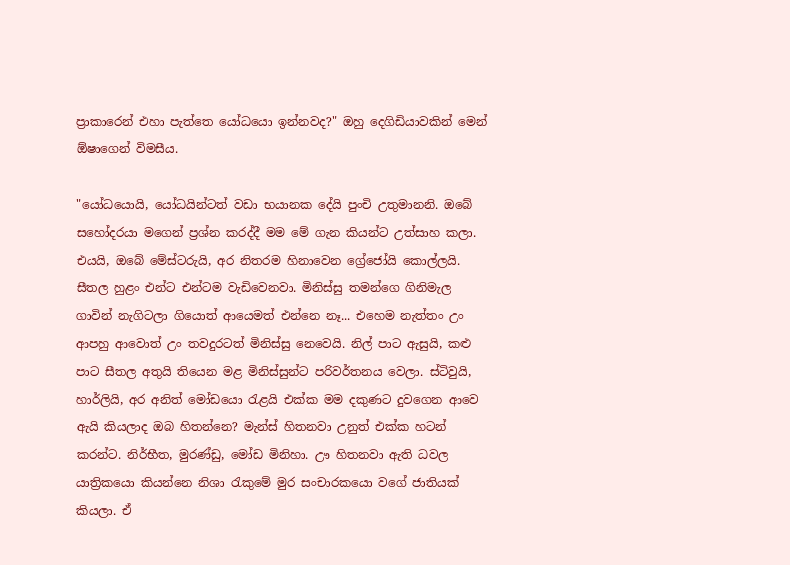ප්‍රාකාරෙන් එහා පැත්තෙ යෝධයො ඉන්නවද?" ඔහු දෙගිඩියාවකින් මෙන් ඕෂාගෙන් විමසීය.

"යෝධයොයි, යෝධයින්ටත් වඩා භයානක දේයි පුංචි උතුමානනි. ඔබේ සහෝදරයා මගෙන් ප්‍රශ්න කරද්දී මම මේ ගැන කියන්ට උත්සාහ කලා. එයයි, ඔබේ මේස්ටරුයි, අර නිතරම හිනාවෙන ග්‍රේජෝයි කොල්ලයි. සීතල හුළං එන්ට එන්ටම වැඩිවෙනවා. මිනිස්සු තමන්ගෙ ගිනිමැල ගාවින් නැගිටලා ගියොත් ආයෙමත් එන්නෙ නෑ... එහෙම නැත්තං උං ආපහු ආවොත් උං තවදුරටත් මිනිස්සු නෙවෙයි. නිල් පාට ඇසුයි, කළු පාට සීතල අතුයි තියෙන මළ මිනිස්සුන්ට පරිවර්තනය වෙලා. ස්ටිවුයි, හාර්ලියි, අර අනිත් මෝඩයො රැළයි එක්ක මම දකුණට දුවගෙන ආවෙ ඇයි කියලාද ඔබ හිතන්නෙ? මැන්ස් හිතනවා උනුත් එක්ක හටන් කරන්ට. නිර්භීත, මුරණ්ඩු, මෝඩ මිනිහා. ඌ හිතනවා ඇති ධවල යාත්‍රිකයො කියන්නෙ නිශා රැකුමේ මුර සංචාරකයො වගේ ජාතියක් කියලා. ඒ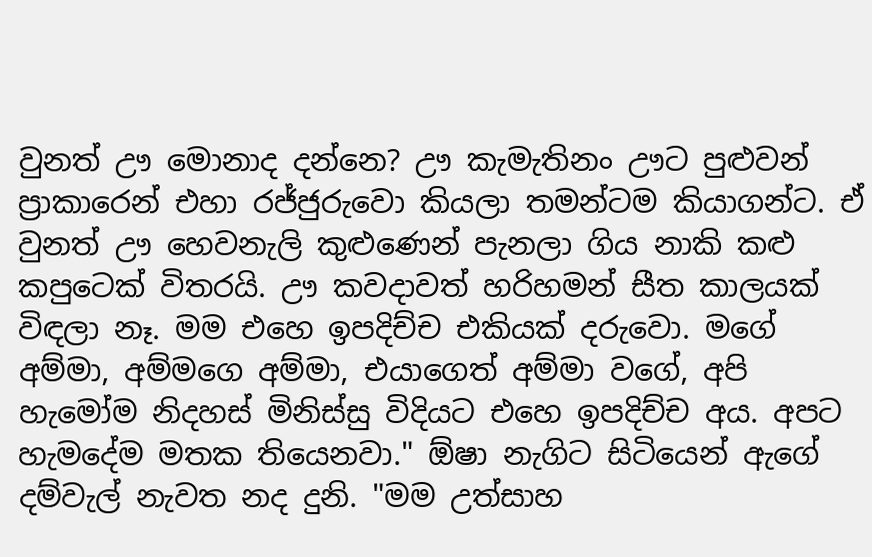වුනත් ඌ මොනාද දන්නෙ? ඌ කැමැතිනං ඌට පුළුවන් ප්‍රාකාරෙන් එහා රජ්ජුරුවො කියලා තමන්ටම කියාගන්ට. ඒ වුනත් ඌ හෙවනැලි කුළුණෙන් පැනලා ගිය නාකි කළු කපුටෙක් විතරයි. ඌ කවදාවත් හරිහමන් සීත කාලයක් විඳලා නෑ. මම එහෙ ඉපදිච්ච එකියක් දරුවො. මගේ අම්මා, අම්මගෙ අම්මා, එයාගෙත් අම්මා වගේ, අපි හැමෝම නිදහස් මිනිස්සු විදියට එහෙ ඉපදිච්ච අය. අපට හැමදේම මතක තියෙනවා." ඕෂා නැගිට සිටියෙන් ඇගේ දම්වැල් නැවත නද දුනි. "මම උත්සාහ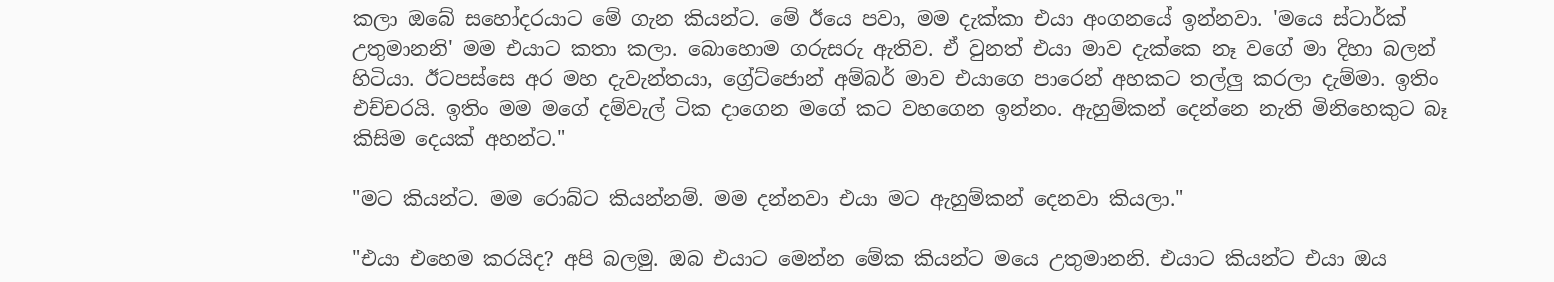කලා ඔබේ සහෝදරයාට මේ ගැන කියන්ට. මේ ඊයෙ පවා, මම දැක්කා එයා අංගනයේ ඉන්නවා. 'මයෙ ස්ටාර්ක් උතුමානනි' මම එයාට කතා කලා. බොහොම ගරුසරු ඇතිව. ඒ වුනත් එයා මාව දැක්කෙ නෑ වගේ මා දිහා බලන් හිටියා. ඊටපස්සෙ අර මහ දැවැන්තයා, ග්‍රේට්ජොන් අම්බර් මාව එයාගෙ පාරෙන් අහකට තල්ලු කරලා දැම්මා. ඉතිං එච්චරයි. ඉතිං මම මගේ දම්වැල් ටික දාගෙන මගේ කට වහගෙන ඉන්නං. ඇහුම්කන් දෙන්නෙ නැති මිනිහෙකුට බෑ කිසිම දෙයක් අහන්ට."

"මට කියන්ට. මම රොබ්ට කියන්නම්. මම දන්නවා එයා මට ඇහුම්කන් දෙනවා කියලා."

"එයා එහෙම කරයිද? අපි බලමු. ඔබ එයාට මෙන්න මේක කියන්ට මයෙ උතුමානනි. එයාට කියන්ට එයා ඔය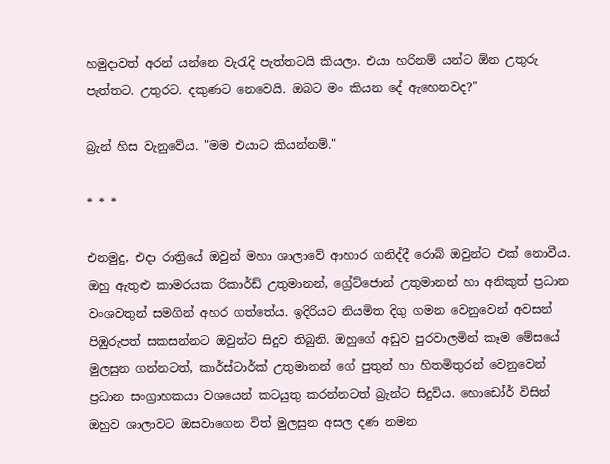හමුදාවත් අරන් යන්නෙ වැරැදි පැත්තටයි කියලා. එයා හරිනම් යන්ට ඕන උතුරු පැත්තට. උතුරට. දකුණට නෙවෙයි. ඔබට මං කියන දේ ඇහෙනවද?"

බ්‍රැන් හිස වැනුවේය. "මම එයාට කියන්නම්."

* * *

එනමුදු, එදා රාත්‍රියේ ඔවුන් මහා ශාලාවේ ආහාර ගනිද්දී රොබ් ඔවුන්ට එක් නොවීය. ඔහු ඇතුළු කාමරයක රිකාර්ඩ් උතුමානන්, ග්‍රේ‍ට්ජොන් උතුමානන් හා අනිකුත් ප්‍රධාන වංශවතුන් සමගින් අහර ගත්තේය. ඉදිරියට නියමිත දිගු ගමන වෙනුවෙන් අවසන් පිඹුරුපත් සකසන්නට ඔවුන්ට සිදුව තිබුනි. ඔහුගේ අඩුව පුරවාලමින් කෑම මේසයේ මුලසුන ගන්නටත්, කාර්ස්ටාර්ක් උතුමානන් ගේ පුතුන් හා හිතමිතුරන් වෙනුවෙන් ප්‍රධාන සංග්‍රාහකයා වශයෙන් කටයුතු කරන්නටත් බ්‍රැන්ට සිදුවිය. හොඩෝර් විසින් ඔහුව ශාලාවට ඔසවාගෙන විත් මුලසුන අසල දණ නමන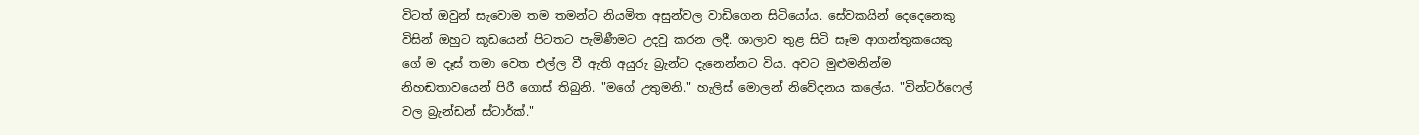විටත් ඔවුන් සැවොම තම තමන්ට නියමිත අසුන්වල වාඩිගෙන සිටියෝය. සේවකයින් දෙදෙනෙකු විසින් ඔහුට කූඩයෙන් පිටතට පැමිණීමට උදවු කරන ලදී. ශාලාව තුළ සිටි සෑම ආගන්තුකයෙකු ගේ ම දෑස් තමා වෙත එල්ල වී ඇති අයුරු බ්‍රැන්ට දැනෙන්නට විය. අවට මුළුමනින්ම නිහඬතාවයෙන් පිරී ගොස් තිබුනි. "මගේ උතුමනි." හැලිස් මොලන් නිවේදනය කලේය. "වින්ටර්ෆෙල් වල බ්‍රැන්ඩන් ස්ටාර්ක්."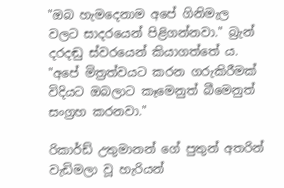"ඔබ හැමදෙනාම අපේ ගිනිමැල වලට සාදරයෙන් පිළිගන්නවා." බ්‍රැන් දරදඬු ස්වරයෙන් කියාගත්තේ ය. "අපේ මිත්‍රත්වයට කරන ගරුකිරීමක් විදියට ඔබලාට කෑමෙනුත් බීමෙනුත් සංග්‍රහ කරනවා‍."

රිකාර්ඩ් උතුමානන් ගේ පුතුන් අතරින් වැඩිමලා වූ හැරියන්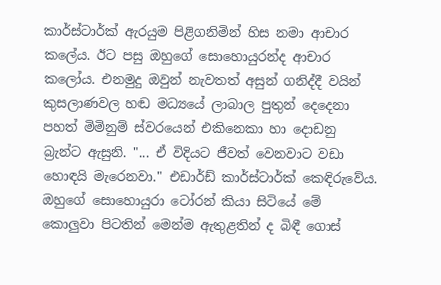කාර්ස්ටාර්ක් ඇරයුම පිළිගනිමින් හිස නමා ආචාර කලේය. ඊට පසු ඔහුගේ සොහොයුරන්ද ආචාර කලෝය. එනමුදු ඔවුන් නැවතත් අසුන් ගනිද්දී වයින් කුසලාණවල හඬ මධ්‍යයේ ලාබාල පුතුන් දෙදෙනා පහත් මිමිනුම් ස්වරයෙන් එකිනෙකා හා දොඩනු බ්‍රැන්ට ඇසුනි. "... ඒ විදියට ජීවත් වෙනවාට වඩා හොඳයි මැරෙනවා." එඩාර්ඩ් කාර්ස්ටාර්ක් කෙඳිරුවේය. ඔහුගේ සොහොයුරා ටෝරන් කියා සිටියේ මේ කොලුවා පිටතින් මෙන්ම ඇතුළතින් ද බිඳී ගොස්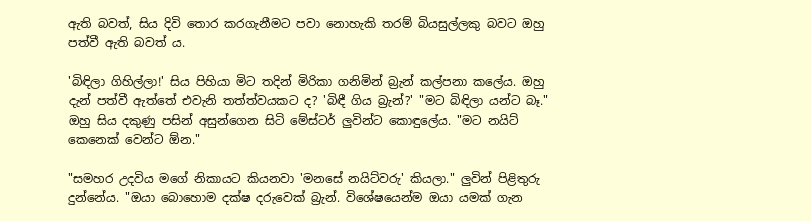ඇති බවත්, සිය දිවි තොර කරගැනීමට පවා නොහැකි තරම් බියසුල්ලකු බවට ඔහු පත්වී ඇති බවත් ය.

'බිඳිලා ගිහිල්ලා!' සිය පිහියා මිට තදින් මිරිකා ගනිමින් බ්‍රැන් කල්පනා කලේය. ඔහු දැන් පත්වී ඇත්තේ එවැනි තත්ත්වයකට ද? 'බිඳී ගිය බ්‍රැන්?' "මට බිඳිලා යන්ට බෑ." ඔහු සිය දකුණු පසින් අසුන්ගෙන සිටි මේස්ටර් ලුවින්ට කොඳුලේය. "මට නයිට් කෙනෙක් වෙන්ට ඕන."

"සමහර උදවිය මගේ නිකායට කියනවා 'මනසේ නයිට්වරු' කියලා." ලුවින් පිළිතුරු දුන්නේය. "ඔයා බොහොම දක්ෂ දරුවෙක් බ්‍රැන්. විශේෂයෙන්ම ඔයා යමක් ගැන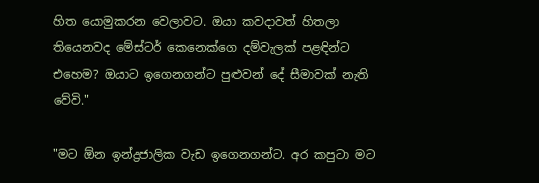හිත යොමුකරන වෙලාවට. ඔයා කවදාවත් හිතලා තියෙනවද මේස්ටර් කෙනෙක්ගෙ දම්වැලක් පළඳින්ට එහෙම? ඔයාට ඉගෙනගන්ට පුළුවන් දේ සීමාවක් නැති වේවි."

"මට ඕන ඉන්ද්‍රජාලික වැඩ ඉගෙනගන්ට. අර කපුටා මට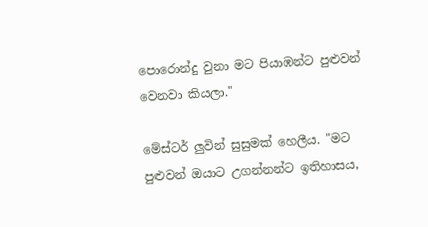පොරොන්දු වුනා මට පියාඹන්ට පුළුවන් වෙනවා කියලා."

මේස්ටර් ලුවින් සුසුමක් හෙලීය. "මට පුළුවන් ඔයාට උගන්නන්ට ඉතිහාසය,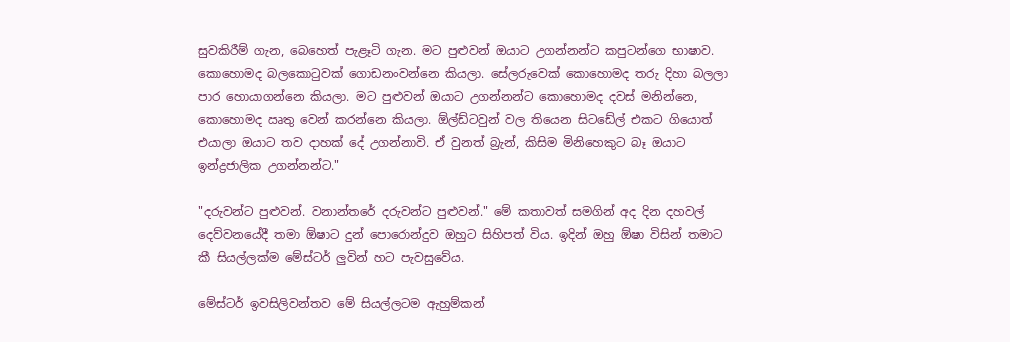සුවකිරීම් ගැන, බෙහෙත් පැළෑටි ගැන. මට පුළුවන් ඔයාට උගන්නන්ට කපුටන්ගෙ භාෂාව. කොහොමද බලකොටුවක් ගොඩනංවන්නෙ කියලා. සේලරුවෙක් කොහොමද තරු දිහා බලලා පාර හොයාගන්නෙ කියලා. මට පුළුවන් ඔයාට උගන්නන්ට කොහොමද දවස් මනින්නෙ, කොහොමද ඍතු වෙන් කරන්නෙ කියලා. ඕල්ඩ්ටවුන් වල තියෙන සිටඩේල් එකට ගියොත් එයාලා ඔයාට තව දාහක් දේ උගන්නාවි. ඒ වුනත් බ්‍රැන්, කිසිම මිනිහෙකුට බෑ ඔයාට ඉන්ද්‍රජාලික උගන්නන්ට."

"දරුවන්ට පුළුවන්. වනාන්තරේ දරුවන්ට පුළුවන්." මේ කතාවත් සමගින් අද දින දහවල් දෙව්වනයේදී තමා ඕෂාට දුන් පොරොන්දුව ඔහුට සිහිපත් විය. ඉදින් ඔහු ඕෂා විසින් තමාට කී සියල්ලක්ම මේස්ටර් ලුවින් හට පැවසුවේය.

මේස්ටර් ඉවසිලිවන්තව මේ සියල්ලටම ඇහුම්කන්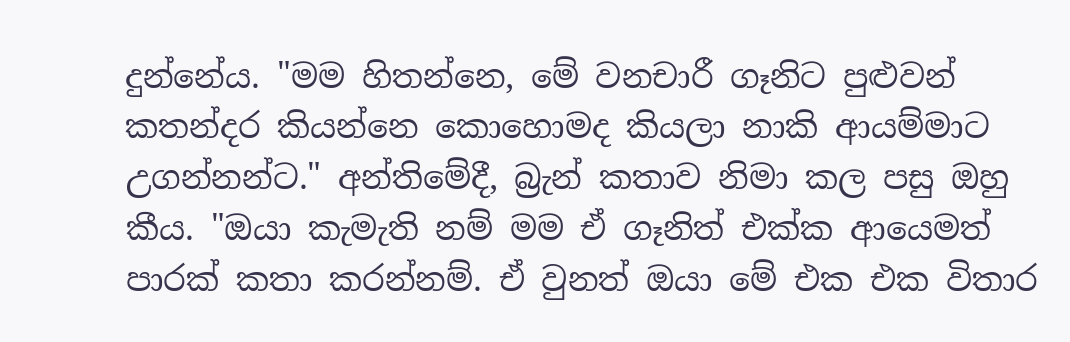දුන්නේය. "මම හිතන්නෙ, මේ වනචාරී ගෑනිට පුළුවන් කතන්දර කියන්නෙ කොහොමද කියලා නාකි ආයම්මාට උගන්නන්ට." අන්තිමේදී, බ්‍රැන් කතාව නිමා කල පසු ඔහු කීය. "ඔයා කැමැති නම් මම ඒ ගෑනිත් එක්ක ආයෙමත් පාරක් කතා කරන්නම්. ඒ වුනත් ඔයා මේ එක එක විතාර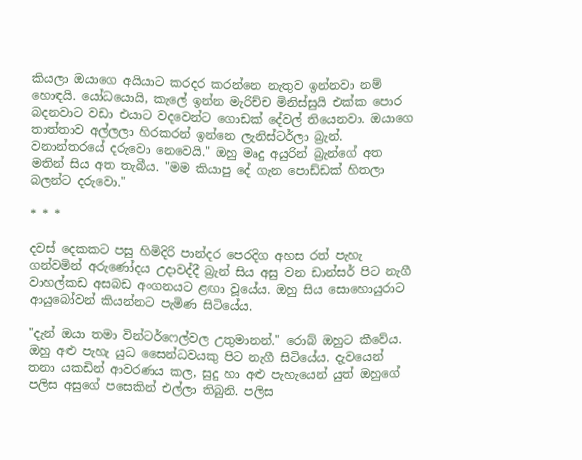කියලා ඔයාගෙ අයියාට කරදර කරන්නෙ නැතුව ඉන්නවා නම් හොඳයි. යෝධයොයි, කැලේ ඉන්න මැරිච්ච මිනිස්සුයි එක්ක පොර බදනවාට වඩා එයාට වදවෙන්ට ගොඩක් දේවල් තියෙනවා. ඔයාගෙ තාත්තාව අල්ලලා හිරකරන් ඉන්නෙ ලැනිස්ටර්ලා බ්‍රැන්. වනාන්තරයේ දරුවො නෙවෙයි." ඔහු මෘදු අයුරින් බ්‍රැන්ගේ අත මතින් සිය අත තැබීය. "මම කියාපු දේ ගැන පොඩ්ඩක් හිතලා බලන්ට දරුවො."

* * *

දවස් දෙකකට පසු හිමිදිරි පාන්දර පෙරදිග අහස රත් පැහැ ගන්වමින් අරුණෝදය උදාවද්දී බ්‍රැන් සිය අසු වන ඩාන්සර් පිට නැගී වාහල්කඩ අසබඩ අංගනයට ළඟා වූයේය. ඔහු සිය සොහොයුරාට ආයුබෝවන් කියන්නට පැමිණ සිටියේය.

"දැන් ඔයා තමා වින්ටර්ෆෙල්වල උතුමානන්." රොබ් ඔහුට කීවේය. ඔහු අළු පැහැ යුධ සෛන්ධවයකු පිට නැගී සිටියේය. දැවයෙන් තනා යකඩින් ආවරණය කල, සුදු හා අළු පැහැයෙන් යුත් ඔහුගේ පලිස අසුගේ පසෙකින් එල්ලා තිබුනි. පලිස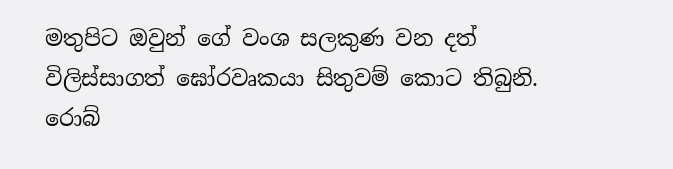මතුපිට ඔවුන් ගේ වංශ සලකුණ වන දත් විලිස්සාගත් ඝෝරවෘකයා සිතුවම් කොට තිබුනි. රොබ්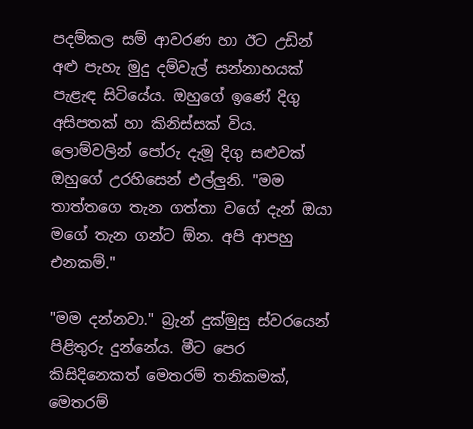පදම්කල සම් ආවරණ හා ඊට උඩින් අළු පැහැ මුදු දම්වැල් සන්නාහයක් පැළැඳ සිටියේය. ඔහුගේ ඉණේ දිගු අසිපතක් හා කිනිස්සක් විය. ලොම්වලින් පෝරු දැමූ දිගු සළුවක් ඔහුගේ උරහිසෙන් එල්ලුනි. "මම තාත්තගෙ තැන ගත්තා වගේ දැන් ඔයා මගේ තැන ගන්ට ඕන. අපි ආපහු එනකම්."

"මම දන්නවා." බ්‍රැන් දුක්මුසු ස්වරයෙන් පිළිතුරු දුන්නේය. මීට පෙර කිසිදිනෙකත් මෙතරම් තනිකමක්, මෙතරම්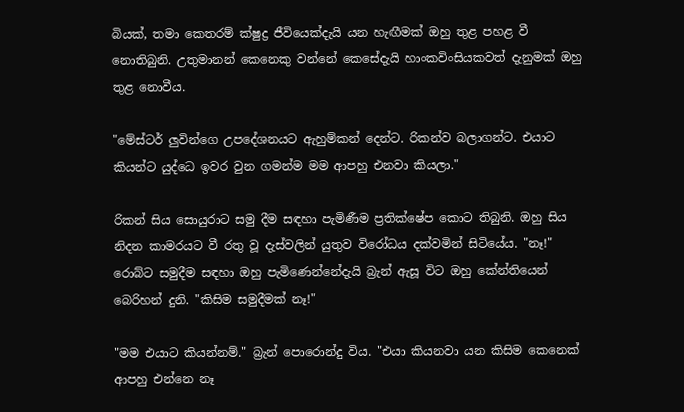බියක්, තමා කෙතරම් ක්ෂුද්‍ර ජීවියෙක්දැයි යන හැඟීමක් ඔහු තුළ පහළ වී නොතිබුනි. උතුමානන් කෙනෙකු වන්නේ කෙසේදැයි හාංකවිංසියකවත් දැනුමක් ඔහු තුළ නොවීය.

"මේස්ටර් ලුවින්ගෙ උපදේශනයට ඇහුම්කන් දෙන්ට. රිකන්ව බලාගන්ට. එයාට කියන්ට යුද්ධෙ ඉවර වුන ගමන්ම මම ආපහු එනවා කියලා."

රිකන් සිය සොයුරාට සමු දීම සඳහා පැමිණීම ප්‍රතික්ෂේප කොට තිබුනි. ඔහු සිය නිදන කාමරයට වී රතු වූ දැස්වලින් යුතුව විරෝධය දක්වමින් සිටියේය. "නෑ!" රොබ්ට සමුදීම සඳහා ඔහු පැමිණෙන්නේදැයි බ්‍රැන් ඇසූ විට ඔහු කේන්තියෙන් බෙරිහන් දුනි. "කිසිම සමුදීමක් නෑ!"

"මම එයාට කියන්නම්." බ්‍රැන් පොරොන්දු විය. "එයා කියනවා යන කිසිම කෙනෙක් ආපහු එන්නෙ නෑ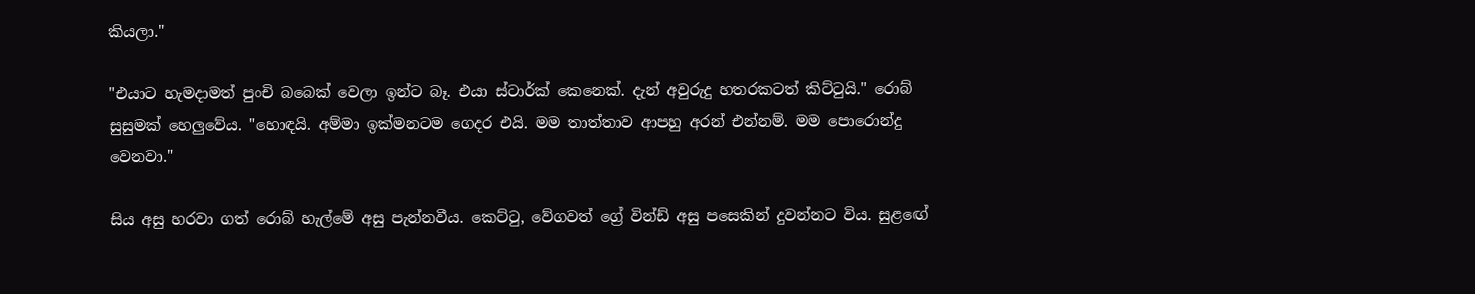කියලා."

"එයාට හැමදාමත් පුංචි බබෙක් වෙලා ඉන්ට බෑ. එයා ස්ටාර්ක් කෙනෙක්. දැන් අවුරුදු හතරකටත් කිට්ටුයි." රොබ් සුසුමක් හෙලුවේය. "හොඳයි. අම්මා ඉක්මනටම ගෙදර එයි. මම තාත්තාව ආපහු අරන් එන්නම්. මම පොරොන්දු වෙනවා."

සිය අසු හරවා ගත් රොබ් හැල්මේ අසු පැන්නවීය. කෙට්ටු, වේගවත් ග්‍රේ වින්ඩ් අසු පසෙකින් දුවන්නට විය. සුළඟේ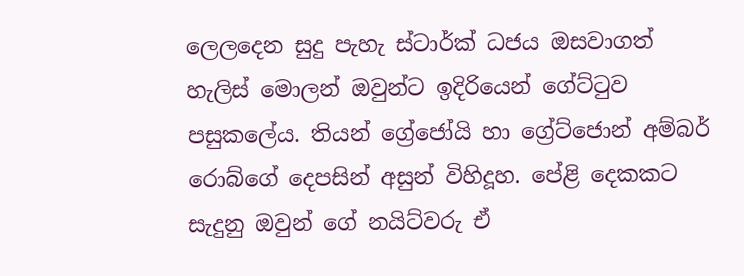ලෙලදෙන සුදු පැහැ ස්ටාර්ක් ධජය ඔසවාගත් හැලිස් මොලන් ඔවුන්ට ඉදිරියෙන් ගේට්ටුව පසුකලේය. තියන් ග්‍රේජෝයි හා ග්‍රේට්ජොන් අම්බර් රොබ්ගේ දෙපසින් අසුන් විහිදූහ. පේළි දෙකකට සැදුනු ඔවුන් ගේ නයිට්වරු ඒ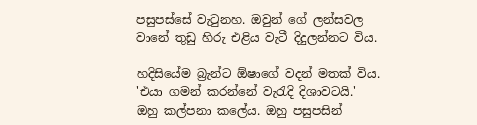පසුපස්සේ වැටුනහ. ඔවුන් ගේ ලන්සවල වානේ තුඩු හිරු එළිය වැටී දිදුලන්නට විය.

හදිසියේම බ්‍රැන්ට ඕෂාගේ වදන් මතක් විය. 'එයා ගමන් කරන්නේ වැරැදි දිශාවටයි.' ඔහු කල්පනා කලේය. ඔහු පසුපසින්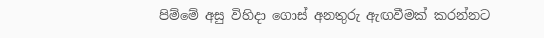පිම්මේ අසු විහිදා ගොස් අනතුරු ඇඟවීමක් කරන්නට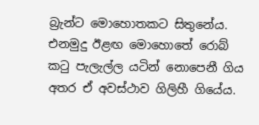බ්‍රැන්ට මොහොතකට සිතුනේය. එනමුදු ඊළඟ මොහොතේ රොබ් කටු පැලැල්ල යටින් නොපෙනී ගිය අතර ඒ අවස්ථාව ගිලිහී ගියේය.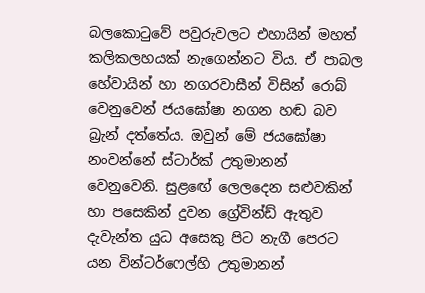බලකොටුවේ පවුරුවලට එහායින් මහත් කලිකලහයක් නැගෙන්නට විය. ඒ පාබල හේවායින් හා නගරවාසීන් විසින් රොබ් වෙනුවෙන් ජයඝෝෂා නගන හඬ බව බ්‍රැන් දත්තේය. ඔවුන් මේ ජයඝෝෂා නංවන්නේ ස්ටාර්ක් උතුමානන් වෙනුවෙනි. සුළඟේ ලෙලදෙන සළුවකින් හා පසෙකින් දුවන ග්‍රේවින්ඩ් ඇතුව දැවැන්ත යුධ අසෙකු පිට නැගී පෙරට යන වින්ටර්ෆෙල්හි උතුමානන්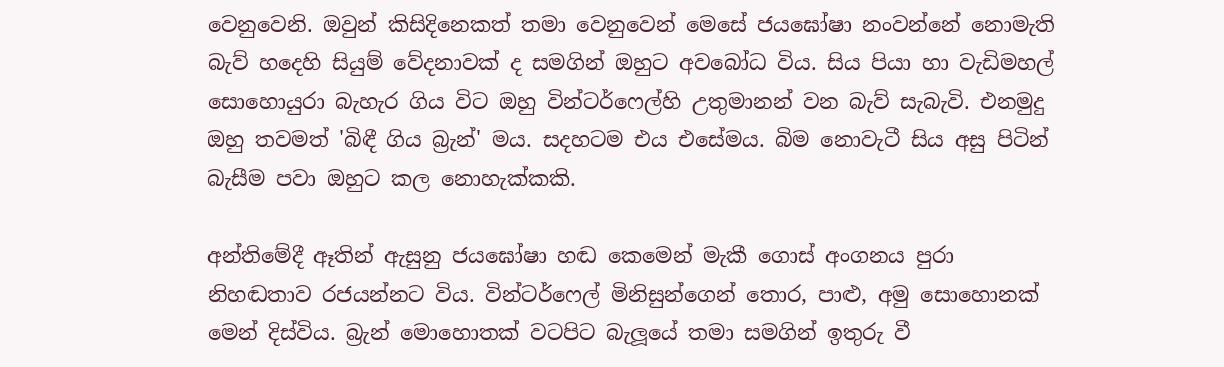වෙනුවෙනි. ඔවුන් කිසිදිනෙකත් තමා වෙනුවෙන් මෙසේ ජයඝෝෂා නංවන්නේ නොමැති බැව් හදෙහි සියුම් වේදනාවක් ද සමගින් ඔහුට අවබෝධ විය. සිය පියා හා වැඩිමහල් සොහොයුරා බැහැර ගිය විට ඔහු වින්ටර්ෆෙල්හි උතුමානන් වන බැව් සැබැවි. එනමුදු ඔහු තවමත් 'බිඳී ගිය බ්‍රැන්' මය. සදහටම එය එසේමය. බිම නොවැටී සිය අසු පිටින් බැසීම පවා ඔහුට කල නොහැක්කකි.

අන්තිමේදී ඈතින් ඇසුනු ජයඝෝෂා හඬ කෙමෙන් මැකී ගොස් අංගනය පුරා නිහඬතාව රජයන්නට විය. වින්ටර්ෆෙල් මිනිසුන්ගෙන් තොර, පාළු, අමු සො‍හොනක් මෙන් දිස්විය. බ්‍රැන් මොහොතක් වටපි‍ට බැලූයේ තමා සමගින් ඉතුරු වී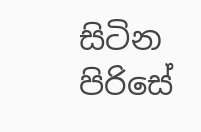සිටින පිරිසේ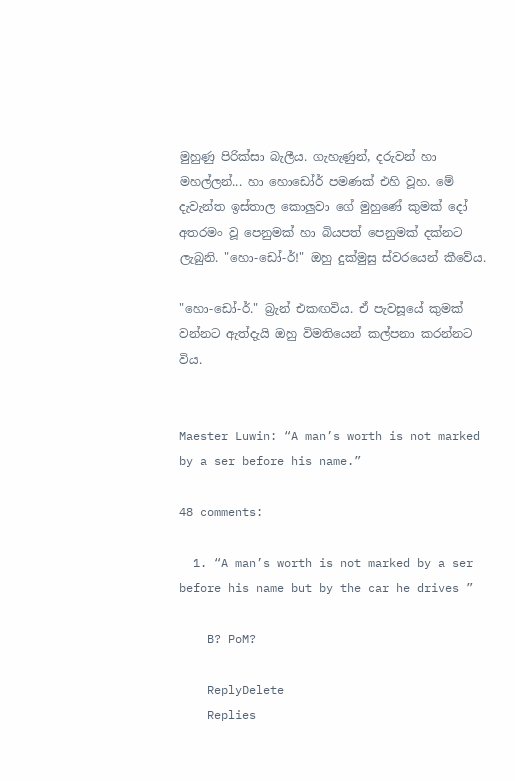මුහුණු පිරික්සා බැලීය. ගැහැණුන්, දරුවන් හා මහල්ලන්... හා හොඩෝර් පමණක් එහි වූහ. මේ දැවැන්ත ඉස්තාල කොලුවා ගේ මුහුණේ කුමක් දෝ අතරමං වූ පෙනුමක් හා බියපත් පෙනුමක් දක්නට ලැබුනි. "හො-ඩෝ-ර්!" ඔහු දුක්මුසු ස්වරයෙන් කීවේය.

"හො-ඩෝ-ර්." බ්‍රැන් එකඟවිය. ඒ පැවසූයේ කුමක් වන්නට ඇත්දැයි ඔහු විමතියෙන් කල්පනා කරන්නට විය.


Maester Luwin: “A man’s worth is not marked by a ser before his name.”

48 comments:

  1. “A man’s worth is not marked by a ser before his name but by the car he drives ”

    B? PoM?

    ReplyDelete
    Replies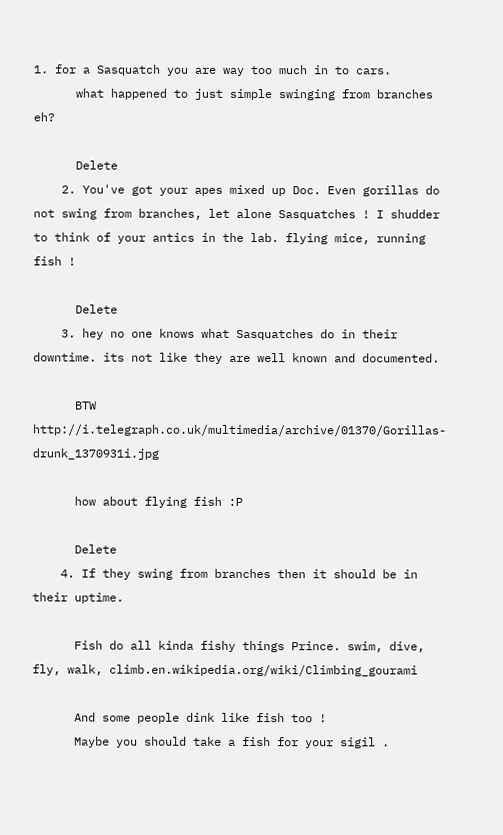1. for a Sasquatch you are way too much in to cars.
      what happened to just simple swinging from branches eh?

      Delete
    2. You've got your apes mixed up Doc. Even gorillas do not swing from branches, let alone Sasquatches ! I shudder to think of your antics in the lab. flying mice, running fish !

      Delete
    3. hey no one knows what Sasquatches do in their downtime. its not like they are well known and documented.

      BTW http://i.telegraph.co.uk/multimedia/archive/01370/Gorillas-drunk_1370931i.jpg

      how about flying fish :P

      Delete
    4. If they swing from branches then it should be in their uptime.

      Fish do all kinda fishy things Prince. swim, dive, fly, walk, climb.en.wikipedia.org/wiki/Climbing_gourami

      And some people dink like fish too !
      Maybe you should take a fish for your sigil .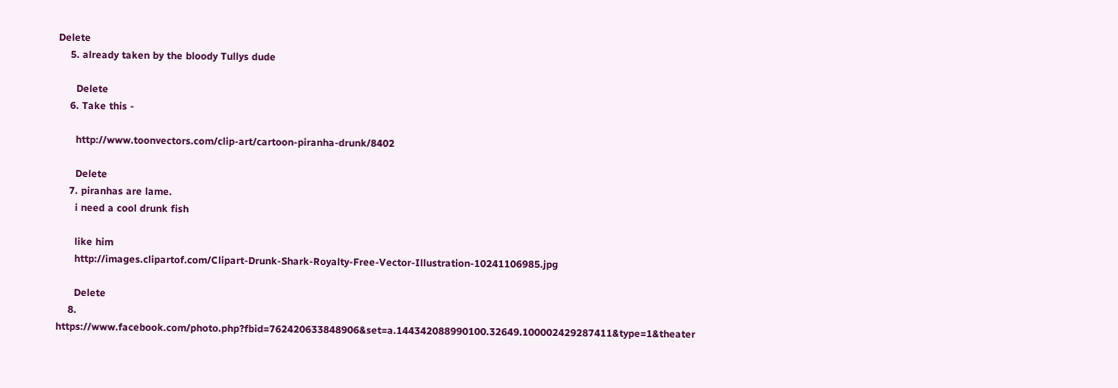Delete
    5. already taken by the bloody Tullys dude

      Delete
    6. Take this -

      http://www.toonvectors.com/clip-art/cartoon-piranha-drunk/8402

      Delete
    7. piranhas are lame.
      i need a cool drunk fish

      like him
      http://images.clipartof.com/Clipart-Drunk-Shark-Royalty-Free-Vector-Illustration-10241106985.jpg

      Delete
    8. https://www.facebook.com/photo.php?fbid=762420633848906&set=a.144342088990100.32649.100002429287411&type=1&theater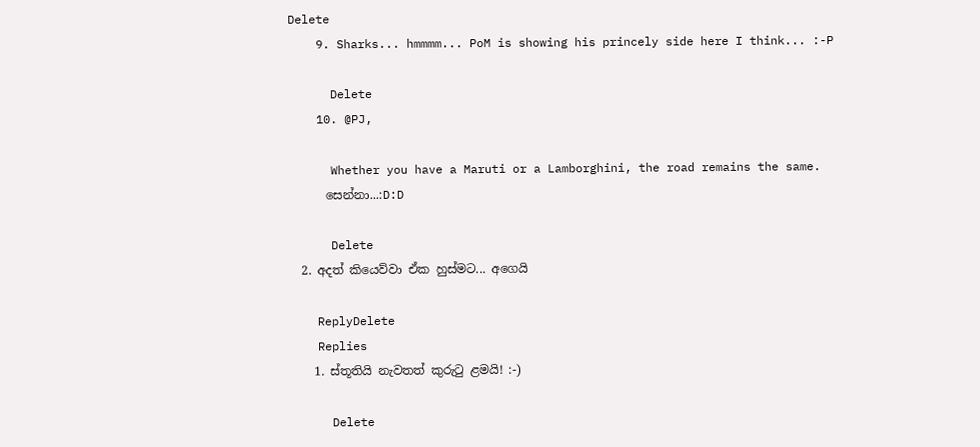Delete
    9. Sharks... hmmmm... PoM is showing his princely side here I think... :-P

      Delete
    10. @PJ,

      Whether you have a Maruti or a Lamborghini, the road remains the same.
      සෙන්නා...:D:D

      Delete
  2. අදත් කියෙව්වා ඒක හුස්මට... අගෙයි

    ReplyDelete
    Replies
    1. ස්තූතියි නැවතත් කුරුටු ළමයි! :-)

      Delete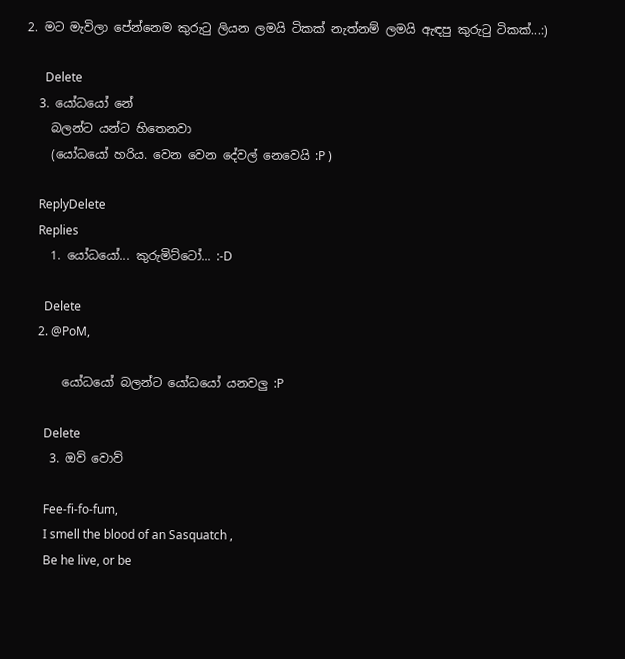2. මට මැවිලා පේන්නෙම කුරුටු ලියන ලමයි ටිකක් නැත්නම් ලමයි ඇඳපු කුරුටු ටිකක්...:)

      Delete
  3. යෝධයෝ නේ
    බලන්ට යන්ට හිතෙනවා
    (යෝධයෝ හරිය. වෙන වෙන දේවල් නෙවෙයි :P )

    ReplyDelete
    Replies
    1. යෝධයෝ... කුරුමිට්ටෝ... :-D

      Delete
    2. @PoM,

      යෝධයෝ බලන්ට යෝධයෝ යනවලු :P

      Delete
    3. ඔව් වොව්

      Fee-fi-fo-fum,
      I smell the blood of an Sasquatch ,
      Be he live, or be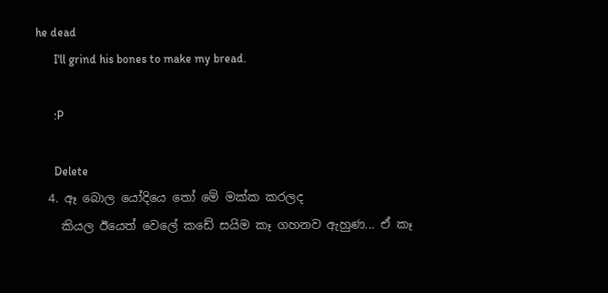he dead
      I'll grind his bones to make my bread.

      :P

      Delete
  4. ඈ බොල යෝදියෙ තෝ මේ මක්ක කරලද
    කියල ඊයෙත් වෙලේ කඩේ සයිම කෑ ගහනව ඇහුණ... ඒ කෑ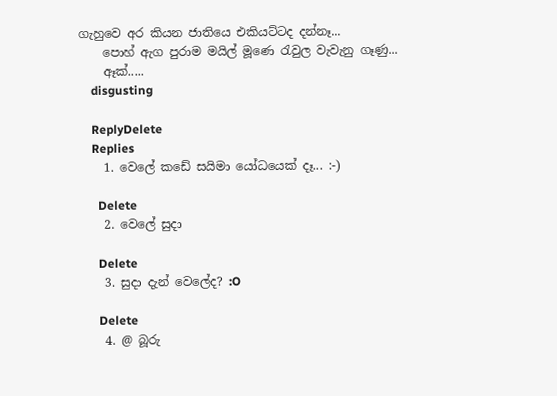ගැහුවෙ අර කියන ජාතියෙ එකියට්ටද දන්නෑ...
    පොහ් ඇග පුරාම මයිල් මූණෙ රැවුල වැවැනු ගෑණු...
    ඈක්.....
    disgusting

    ReplyDelete
    Replies
    1. වෙලේ කඩේ සයිමා යෝධයෙක් දෑ... :-)

      Delete
    2. වෙලේ සුදා

      Delete
    3. සුදා දැන් වෙලේද? :O

      Delete
    4. @ බූරු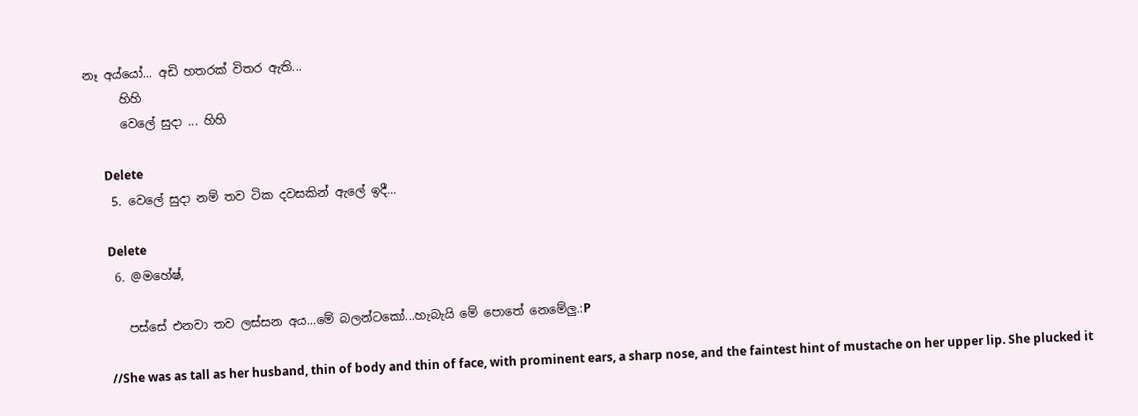නෑ අය්යෝ... අඩි හතරක් විතර ඇති...
      හිහි
      වෙලේ සුදා ... හිහි

      Delete
    5. වෙලේ සුදා නම් තව ටික දවසකින් ඇලේ ඉදී...

      Delete
    6. @මහේෂ්,

      පස්සේ එනවා තව ලස්සන අය...මේ බලන්ටකෝ...හැබැයි මේ පොතේ නෙමේලු.:P

      //She was as tall as her husband, thin of body and thin of face, with prominent ears, a sharp nose, and the faintest hint of mustache on her upper lip. She plucked it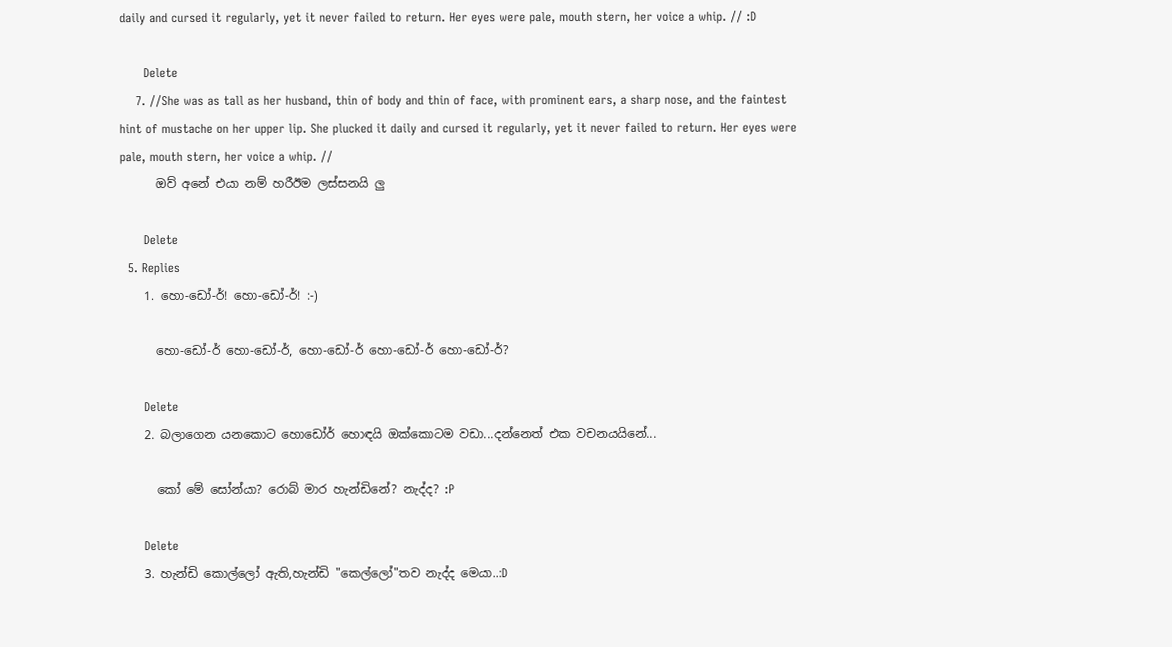daily and cursed it regularly, yet it never failed to return. Her eyes were pale, mouth stern, her voice a whip. // :D

      Delete
    7. //She was as tall as her husband, thin of body and thin of face, with prominent ears, a sharp nose, and the faintest hint of mustache on her upper lip. She plucked it daily and cursed it regularly, yet it never failed to return. Her eyes were pale, mouth stern, her voice a whip. //
      ඔව් අනේ එයා නම් හරීඊම ලස්සනයි ලු

      Delete
  5. Replies
    1. හො-ඩෝ-ර්! හො-ඩෝ-ර්! :-)

      හො-ඩෝ-ර් හො-ඩෝ-ර්, හො-ඩෝ-ර් හො-ඩෝ-ර් හො-ඩෝ-ර්?

      Delete
    2. බලාගෙන යනකොට හොඩෝර් හොඳයි ඔක්කොටම වඩා...දන්නෙත් එක වචනයයිනේ...

      කෝ මේ සෝන්යා? රොබ් මාර හැන්ඩිනේ? නැද්ද? :P

      Delete
    3. හැන්ඩි කොල්ලෝ ඇති,හැන්ඩි "කෙල්ලෝ"තව නැද්ද මෙයා..:D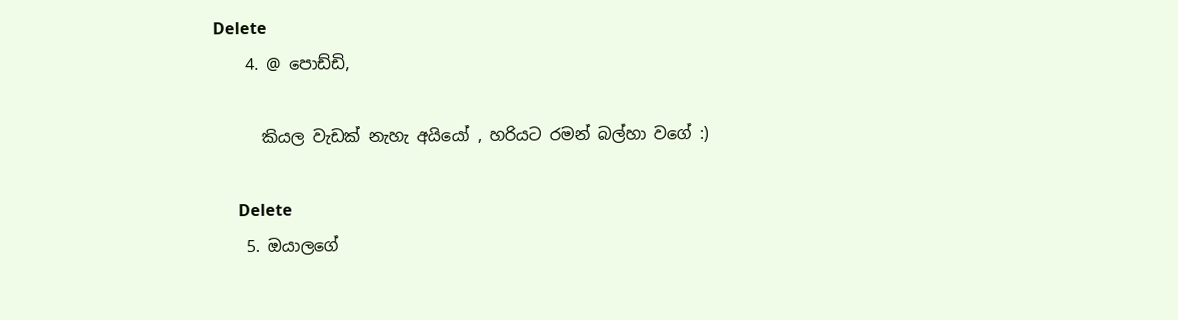Delete
    4. @ පොඩ්ඩි,

      කියල වැඩක් නැහැ අයියෝ , හරියට රමන් බල්හා වගේ :)

      Delete
    5. ඔයාලගේ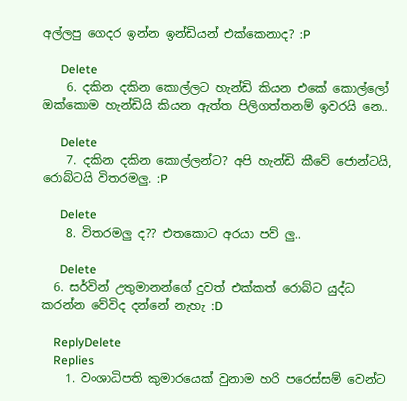අල්ලපු ගෙදර ඉන්න ඉන්ඩියන් එක්කෙනාද? :P

      Delete
    6. දකින දකින කොල්ලට හැන්ඩි කියන එකේ කොල්ලෝ ඔක්කොම හැන්ඩියි කියන ඇත්ත පිලිගත්තනම් ඉවරයි නෙ..

      Delete
    7. දකින දකින කොල්ලන්ට? අපි හැන්ඩි කීවේ ජොන්ටයි, රොබ්ටයි විතරමලු. :P

      Delete
    8. විතරමලු ද?? එතකොට අරයා පව් ලු..

      Delete
  6. සර්වින් උතුමානන්ගේ දුවත් එක්කත් රොබ්ට යුද්ධ කරන්න වේවිද දන්නේ නැහැ :D

    ReplyDelete
    Replies
    1. වංශාධිපති කුමාරයෙක් වුනාම හරි පරෙස්සම් වෙන්ට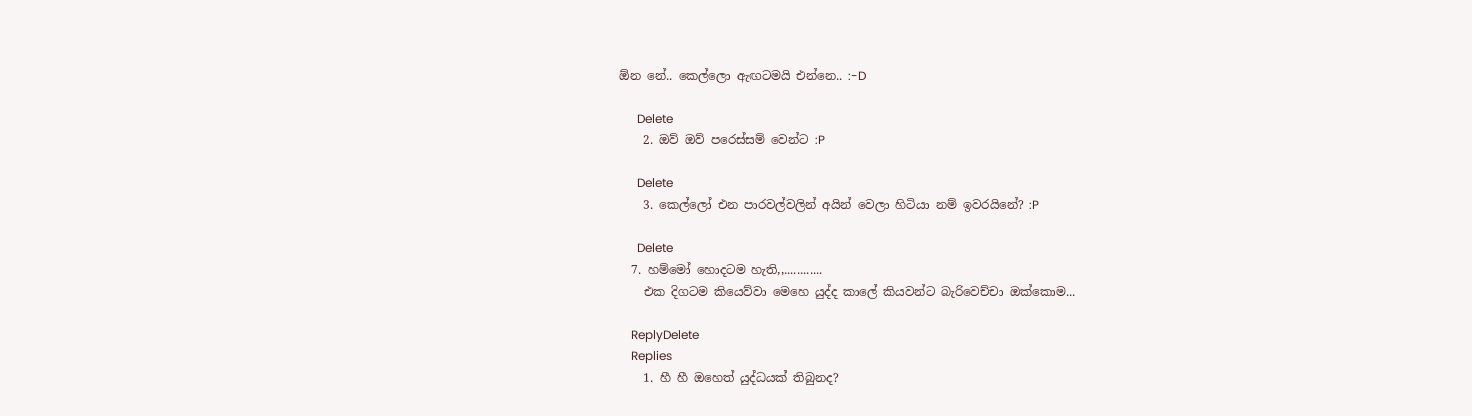ඕන නේ.. කෙල්ලො ඇඟටමයි එන්නෙ.. :-D

      Delete
    2. ඔව් ඔව් පරෙස්සම් වෙන්ට :P

      Delete
    3. කෙල්ලෝ එන පාරවල්වලින් අයින් වෙලා හිටියා නම් ඉවරයිනේ? :P

      Delete
  7. හම්මෝ හොදටම හැති,,............
    එක දිගටම කියෙව්වා මෙහෙ යුද්ද කාලේ කියවන්ට බැරිවෙච්චා ඔක්කොම...

    ReplyDelete
    Replies
    1. හී හී ඔහෙත් යුද්ධයක් තිබුනද?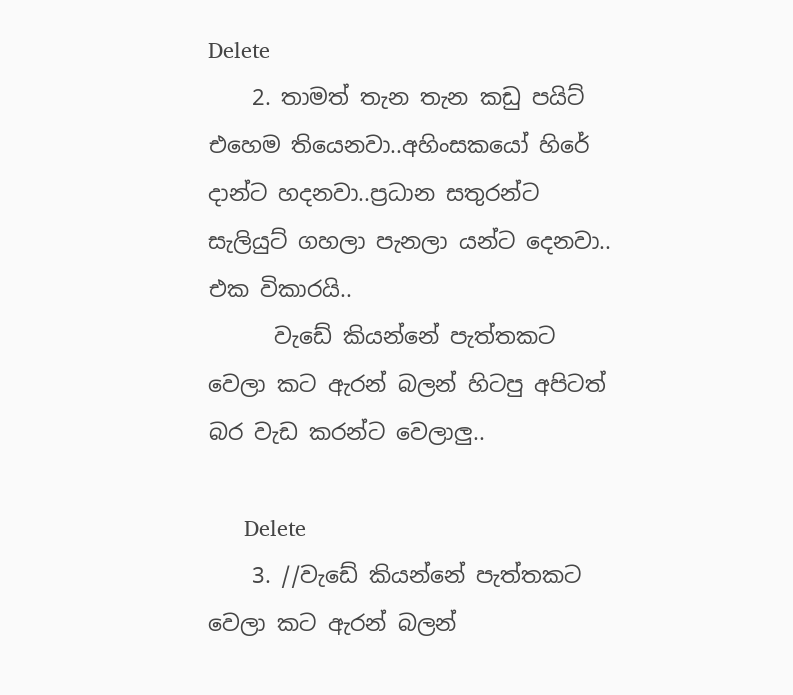Delete
    2. තාමත් තැන තැන කඩු පයිට් එහෙම තියෙනවා..අහිංසකයෝ හිරේ දාන්ට හදනවා..ප්‍රධාන සතුරන්ට සැලියුට් ගහලා පැනලා යන්ට දෙනවා.. එක විකාරයි..
      වැඩේ කියන්නේ පැත්තකට වෙලා කට ඇරන් බලන් හිටපු අපිටත් බර වැඩ කරන්ට වෙලාලු..

      Delete
    3. //වැඩේ කියන්නේ පැත්තකට වෙලා කට ඇරන් බලන්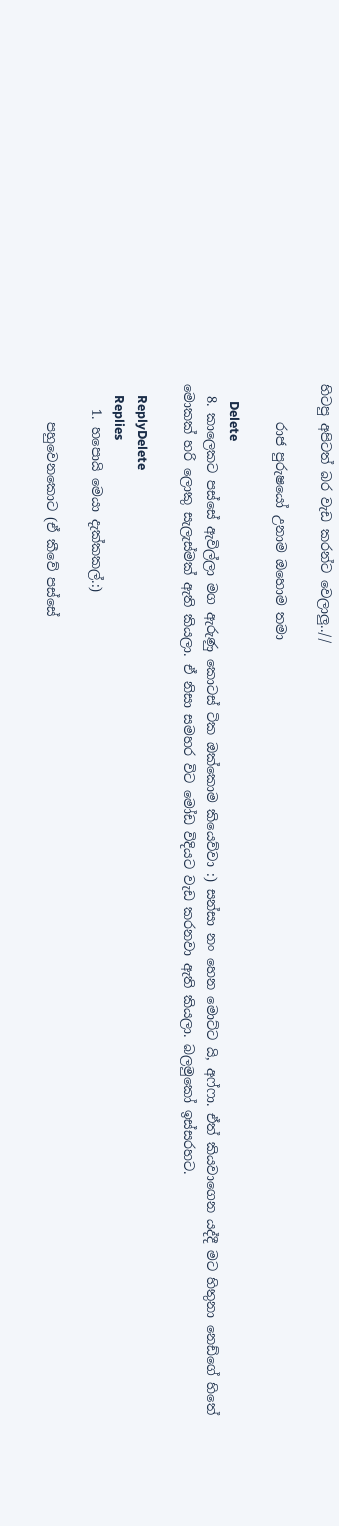හිටපු අපිටත් බර වැඩ කරන්ට වෙලාලු..//

      රාජ පුරුෂයෝ උනාම ඔහොම තමා

      Delete
  8. කාලෙකට පස්සේ ඇවිල්ලා මග ඇරුණු කොටස් ටික ඔක්කොම කියෙව්වා :) සන්සා නං හෙන මොට්ට යි, අෆ්ෆා. ඒත් කියවාගෙන යද්දී මට හිතුනා නෙඩ්ගේ හිතේ මොකක් හරි ලොකු සැලැස්මක් ඇති කියලා. ඒ නිසා සමහර විට මෝඩ විදියට වැඩ කරනවා ඇති කියලා. බලමුකෝ ඉස්සරහට.

    ReplyDelete
    Replies
    1. හපොයි මෙයා දැක්කකල්.:)

      පහුවෙනකොට (ඒ කීවේ පස්සේ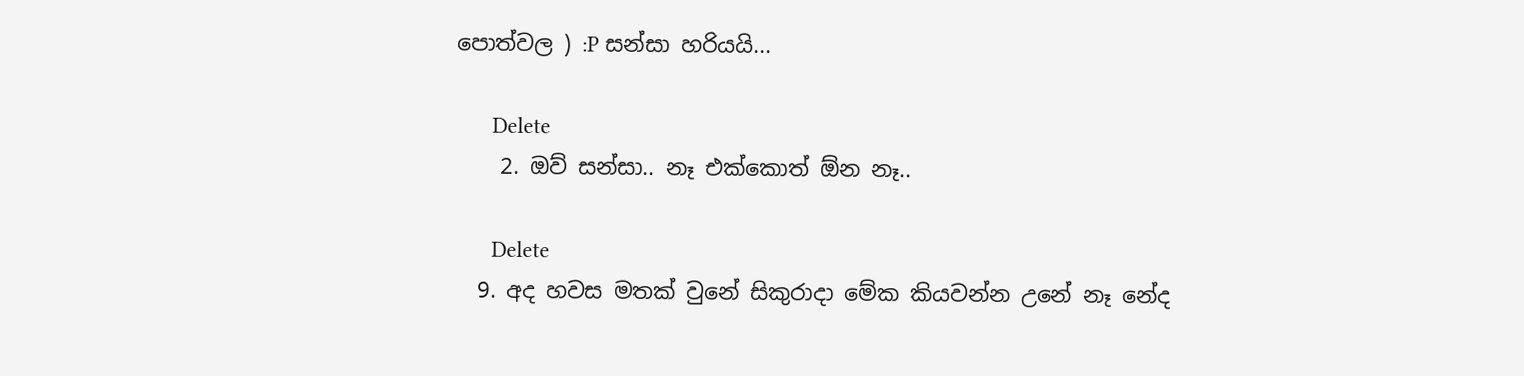පොත්වල ) :P සන්සා හරියයි...

      Delete
    2. ඔව් සන්සා.. නෑ එක්කොත් ඕන නෑ..

      Delete
  9. අද හවස මතක් වුනේ සිකුරාදා මේක කියවන්න උනේ නෑ නේද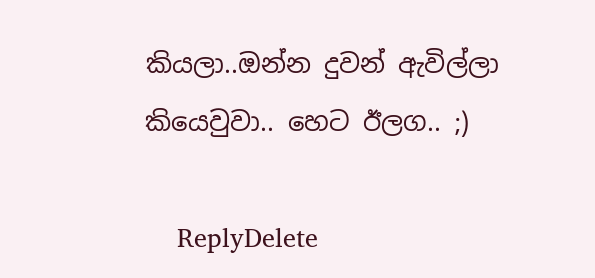කියලා..ඔන්න දුවන් ඇවිල්ලා කියෙවුවා.. හෙට ඊලග.. ;)

    ReplyDelete